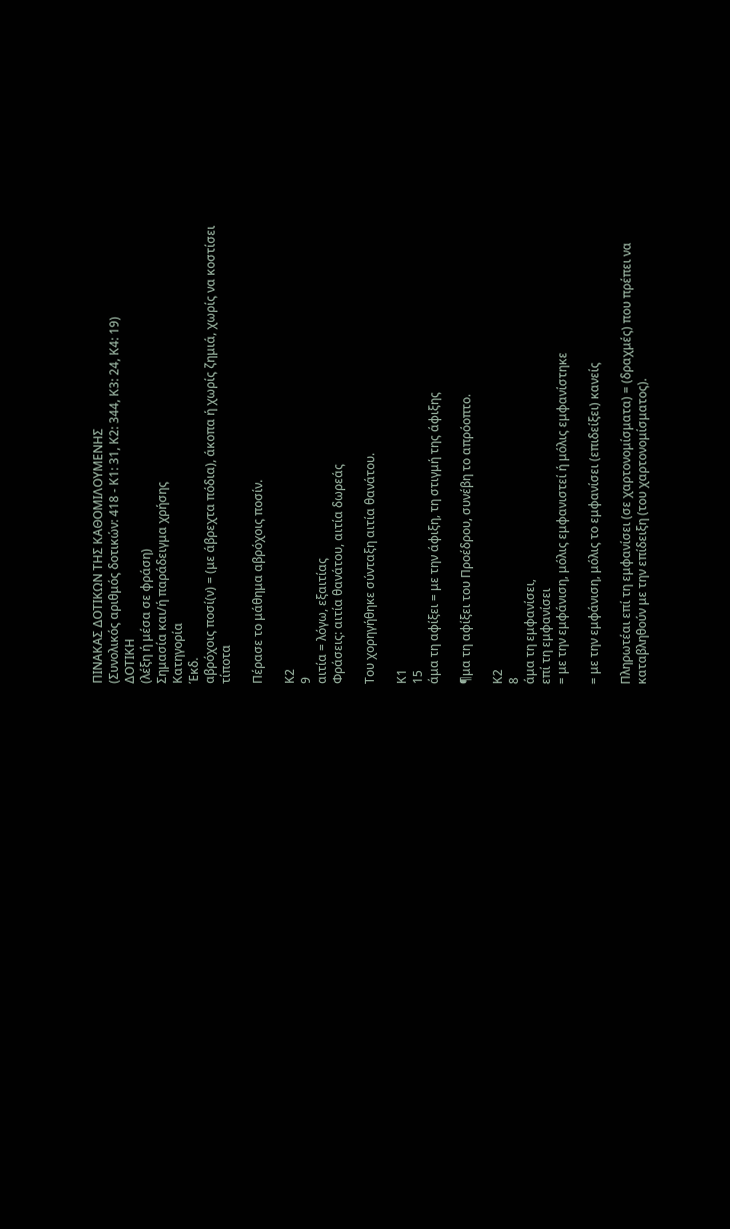ΠΙΝΑΚΑΣ ΔΟΤΙΚΩΝ ΤΗΣ ΚΑΘΟΜΙΛΟΥΜΕΝΗΣ
(Συνολικός αριθμός δοτικών: 418 - Κ1: 31, Κ2: 344, Κ3: 24, Κ4: 19)
ΔΟΤΙΚΗ
(λέξη ή μέσα σε φράση)
Σημασία και/ή παράδειγμα χρήσης
Κατηγορία
Έκδ.
αβρόχοις ποσί(ν) = (με άβρεχτα πόδια), άκοπα ή χωρίς ζημιά, χωρίς να κοστίσει τίποτα

Πέρασε το μάθημα αβρόχοις ποσίν.

Κ2
9
αιτία = λόγω, εξαιτίας
Φράσεις: αιτία θανάτου, αιτία δωρεάς

Του χορηγήθηκε σύνταξη αιτία θανάτου.

Κ1
15
άμα τη αφίξει = με την άφιξη, τη στιγμή της άφιξης

¶μα τη αφίξει του Προέδρου, συνέβη το απρόοπτο.

Κ2
8
άμα τη εμφανίσει,
επί τη εμφανίσει
= με την εμφάνιση, μόλις εμφανιστεί ή μόλις εμφανίστηκε

= με την εμφάνιση, μόλις το εμφανίσει (επιδείξει) κανείς

Πληρωτέαι επί τη εμφανίσει (σε χαρτονομίσματα) = (δραχμές) που πρέπει να καταβληθούν με την επίδειξη (του χαρτονομίσματος).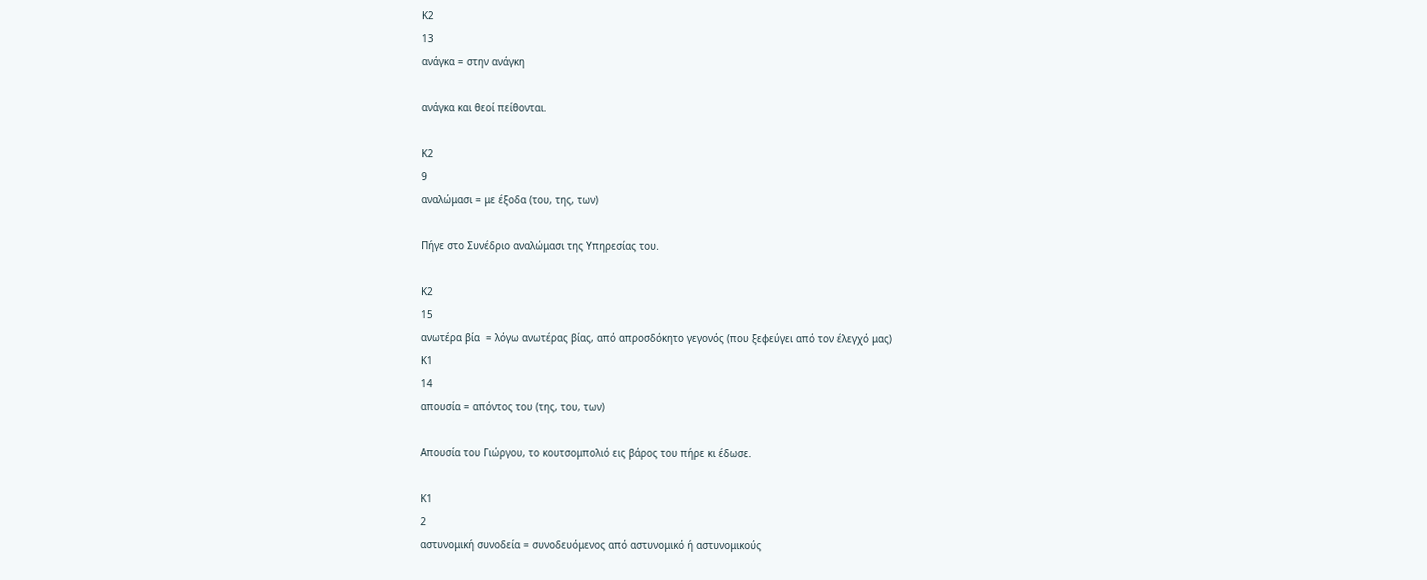Κ2
13
ανάγκα = στην ανάγκη

ανάγκα και θεοί πείθονται.

Κ2
9
αναλώμασι = με έξοδα (του, της, των)

Πήγε στο Συνέδριο αναλώμασι της Υπηρεσίας του.

Κ2
15
ανωτέρα βία  = λόγω ανωτέρας βίας, από απροσδόκητο γεγονός (που ξεφεύγει από τον έλεγχό μας)
Κ1
14
απουσία = απόντος του (της, του, των)

Απουσία του Γιώργου, το κουτσομπολιό εις βάρος του πήρε κι έδωσε.

Κ1
2
αστυνομική συνοδεία = συνοδευόμενος από αστυνομικό ή αστυνομικούς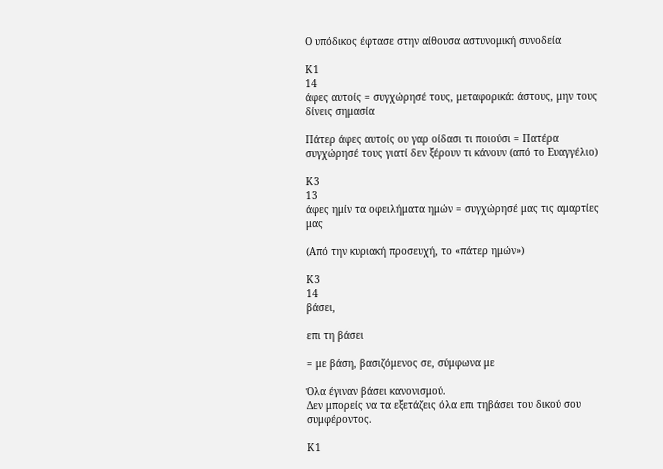Ο υπόδικος έφτασε στην αίθουσα αστυνομική συνοδεία

Κ1
14
άφες αυτοίς = συγχώρησέ τους, μεταφορικά: άστους, μην τους δίνεις σημασία

Πάτερ άφες αυτοίς ου γαρ οίδασι τι ποιούσι = Πατέρα συγχώρησέ τους γιατί δεν ξέρουν τι κάνουν (από το Ευαγγέλιο)

Κ3
13
άφες ημίν τα οφειλήματα ημών = συγχώρησέ μας τις αμαρτίες μας

(Από την κυριακή προσευχή, το «πάτερ ημών»)

Κ3
14
βάσει,

επι τη βάσει

= με βάση, βασιζόμενος σε, σύμφωνα με

Όλα έγιναν βάσει κανονισμού.
Δεν μπορείς να τα εξετάζεις όλα επι τηβάσει του δικού σου συμφέροντος.

Κ1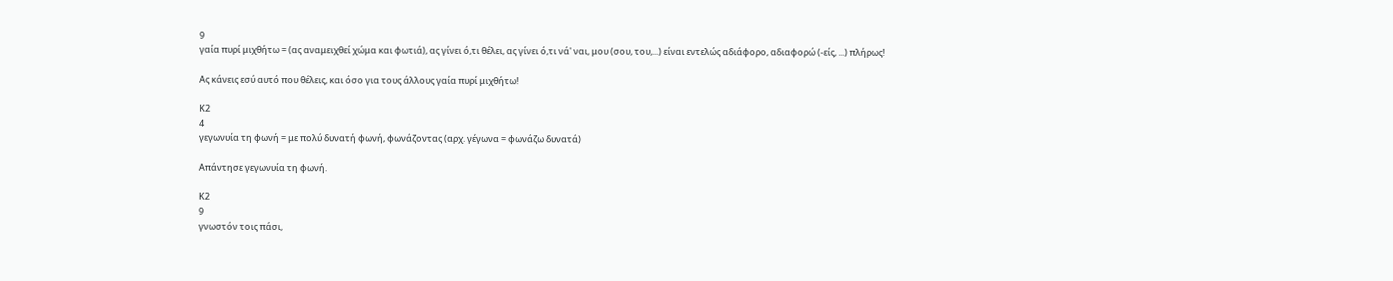9
γαία πυρί μιχθήτω = (ας αναμειχθεί χώμα και φωτιά), ας γίνει ό,τι θέλει, ας γίνει ό,τι νά' ναι, μου (σου, του,...) είναι εντελώς αδιάφορο, αδιαφορώ (-είς, ...) πλήρως!

Ας κάνεις εσύ αυτό που θέλεις, και όσο για τους άλλους γαία πυρί μιχθήτω!

Κ2
4
γεγωνυία τη φωνή = με πολύ δυνατή φωνή, φωνάζοντας (αρχ. γέγωνα = φωνάζω δυνατά)

Απάντησε γεγωνυία τη φωνή.

Κ2
9
γνωστόν τοις πάσι,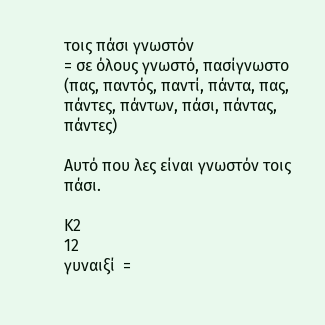τοις πάσι γνωστόν
= σε όλους γνωστό, πασίγνωστο (πας, παντός, παντί, πάντα, πας, πάντες, πάντων, πάσι, πάντας, πάντες)

Αυτό που λες είναι γνωστόν τοις πάσι.

Κ2
12
γυναιξί  =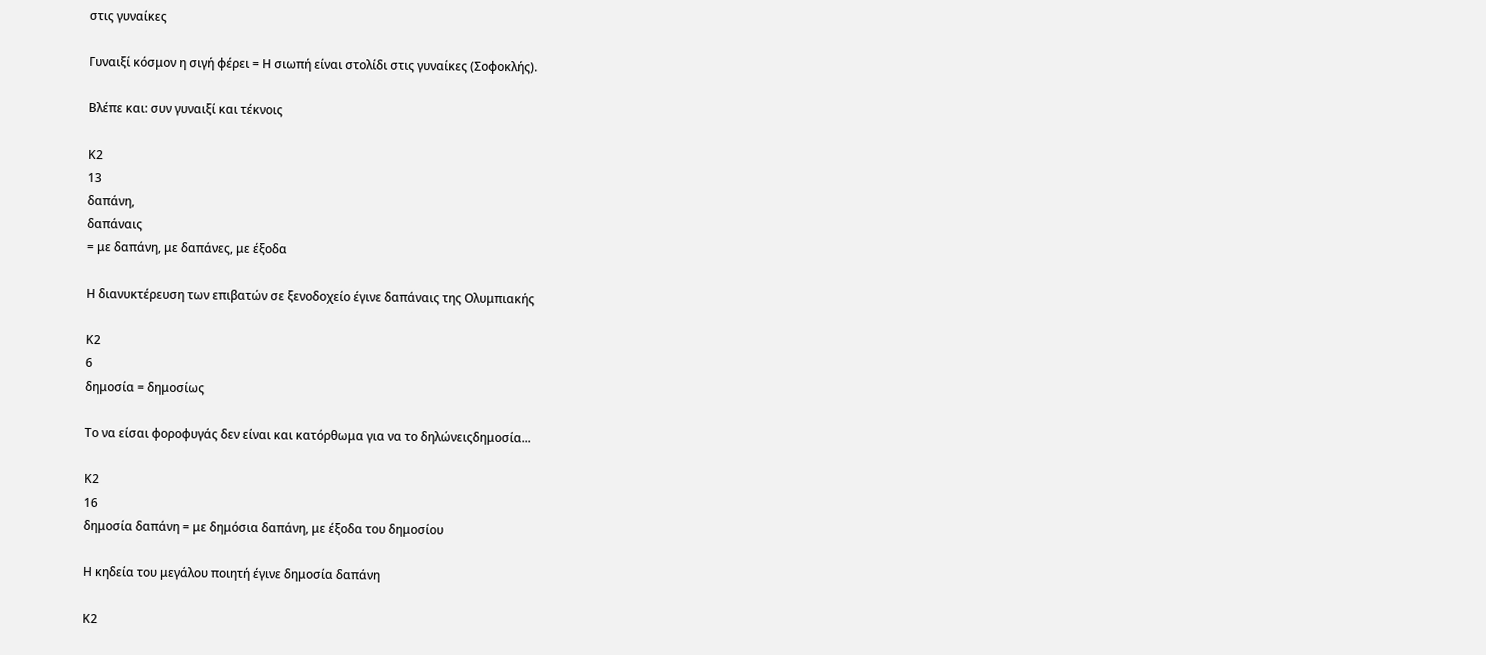στις γυναίκες

Γυναιξί κόσμον η σιγή φέρει = Η σιωπή είναι στολίδι στις γυναίκες (Σοφοκλής).

Βλέπε και: συν γυναιξί και τέκνοις

Κ2
13
δαπάνη,
δαπάναις
= με δαπάνη, με δαπάνες, με έξοδα

Η διανυκτέρευση των επιβατών σε ξενοδοχείο έγινε δαπάναις της Ολυμπιακής

Κ2
6
δημοσία = δημοσίως

Το να είσαι φοροφυγάς δεν είναι και κατόρθωμα για να το δηλώνειςδημοσία...

Κ2
16
δημοσία δαπάνη = με δημόσια δαπάνη, με έξοδα του δημοσίου

Η κηδεία του μεγάλου ποιητή έγινε δημοσία δαπάνη

Κ2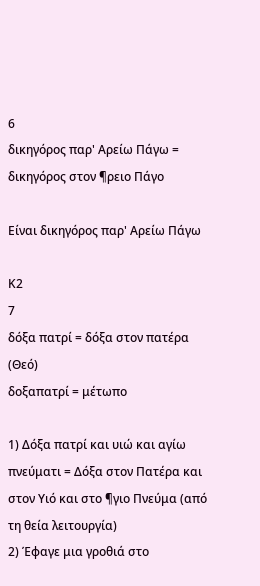6
δικηγόρος παρ' Αρείω Πάγω = δικηγόρος στον ¶ρειο Πάγο

Είναι δικηγόρος παρ' Αρείω Πάγω

Κ2
7
δόξα πατρί = δόξα στον πατέρα (Θεό)
δοξαπατρί = μέτωπο

1) Δόξα πατρί και υιώ και αγίω πνεύματι = Δόξα στον Πατέρα και στον Υιό και στο ¶γιο Πνεύμα (από τη θεία λειτουργία)
2) Έφαγε μια γροθιά στο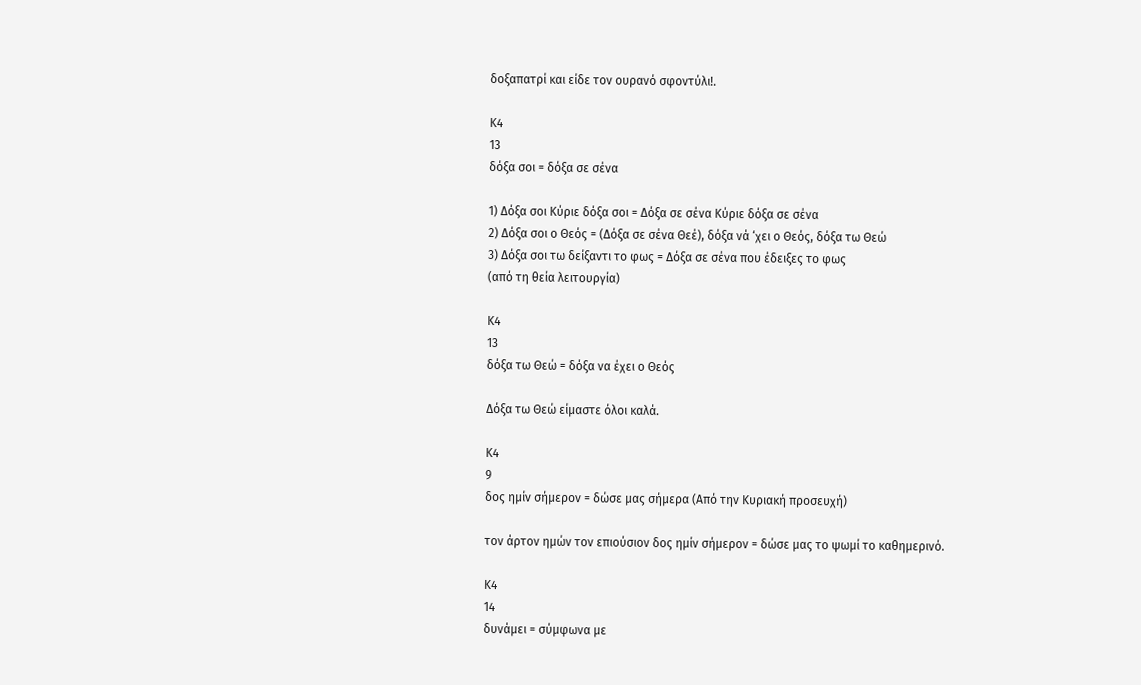δοξαπατρί και είδε τον ουρανό σφοντύλι!.

Κ4
13
δόξα σοι = δόξα σε σένα

1) Δόξα σοι Κύριε δόξα σοι = Δόξα σε σένα Κύριε δόξα σε σένα
2) Δόξα σοι ο Θεός = (Δόξα σε σένα Θεέ), δόξα νά ‘χει ο Θεός, δόξα τω Θεώ
3) Δόξα σοι τω δείξαντι το φως = Δόξα σε σένα που έδειξες το φως
(από τη θεία λειτουργία)

Κ4
13
δόξα τω Θεώ = δόξα να έχει ο Θεός

Δόξα τω Θεώ είμαστε όλοι καλά.

Κ4
9
δος ημίν σήμερον = δώσε μας σήμερα (Από την Κυριακή προσευχή)

τον άρτον ημών τον επιούσιον δος ημίν σήμερον = δώσε μας το ψωμί το καθημερινό.

Κ4
14
δυνάμει = σύμφωνα με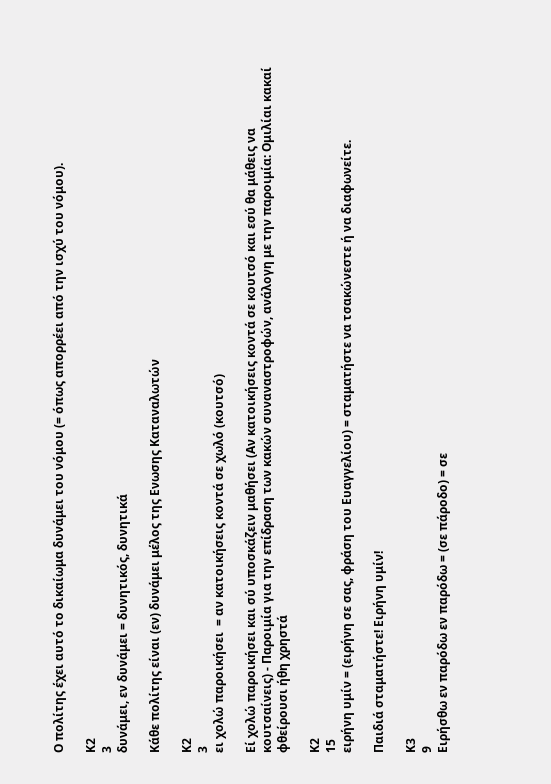Ο πολίτης έχει αυτό το δικαίωμα δυνάμει του νόμου (= όπως απορρέει από την ισχύ του νόμου).

Κ2
3
δυνάμει, εν δυνάμει = δυνητικός, δυνητικά

Κάθε πολίτης είναι (εν) δυνάμει μέλος της Ενωσης Καταναλωτών

Κ2
3
ει χολώ παροικήσει  = αν κατοικήσεις κοντά σε χωλό (κουτσό)

Εί χολώ παροικήσει και σύ υποσκάζειν μαθήσει (Αν κατοικήσεις κοντά σε κουτσό και εσύ θα μάθεις να κουτσαίνεις) - Παροιμία για την επίδραση των κακών συναναστροφών, ανάλογη με την παροιμία: Ομιλίαι κακαί φθείρουσι ήθη χρηστά

Κ2
15
ειρήνη υμίν = (ειρήνη σε σας, φράση του Ευαγγελίου) = σταματήστε να τσακώνεστε ή να διαφωνείτε.

Παιδιά σταματήστε! Ειρήνη υμίν!

Κ3
9
Ειρήσθω εν παρόδω εν παρόδω = (σε πάροδο) = σε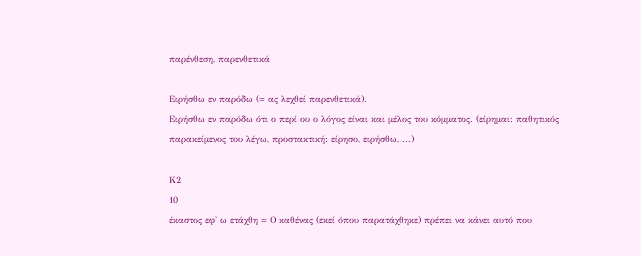παρένθεση, παρενθετικά

Ειρήσθω εν παρόδω (= ας λεχθεί παρενθετικά).
Ειρήσθω εν παρόδω ότι ο περί ου ο λόγος είναι και μέλος του κόμματος. (είρημαι: παθητικός παρακείμενος του λέγω, προστακτική: είρησο, ειρήσθω, ...)

Κ2
10
έκαστος εφ' ω ετάχθη = Ο καθένας (εκεί όπου παρατάχθηκε) πρέπει να κάνει αυτό που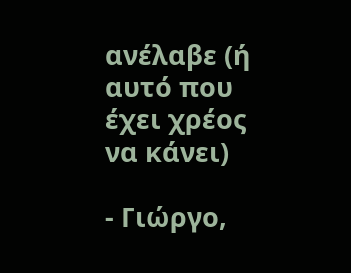ανέλαβε (ή αυτό που έχει χρέος να κάνει)

- Γιώργο,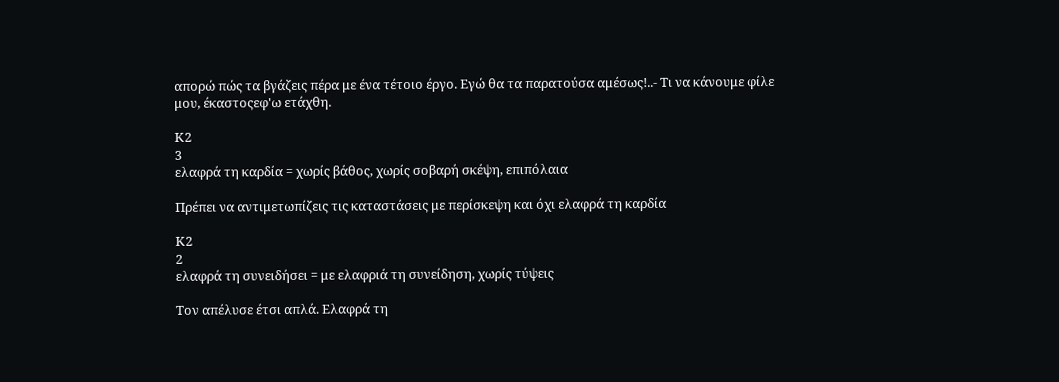απορώ πώς τα βγάζεις πέρα με ένα τέτοιο έργο. Εγώ θα τα παρατούσα αμέσως!..- Τι να κάνουμε φίλε μου, έκαστοςεφ'ω ετάχθη.

Κ2
3
ελαφρά τη καρδία = χωρίς βάθος, χωρίς σοβαρή σκέψη, επιπόλαια

Πρέπει να αντιμετωπίζεις τις καταστάσεις με περίσκεψη και όχι ελαφρά τη καρδία

Κ2
2
ελαφρά τη συνειδήσει = με ελαφριά τη συνείδηση, χωρίς τύψεις

Τον απέλυσε έτσι απλά. Ελαφρά τη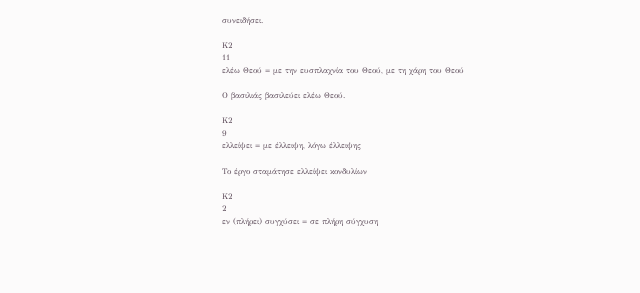συνειδήσει.

Κ2
11
ελέω Θεού = με την ευσπλαχνία του Θεού, με τη χάρη του Θεού

Ο βασιλιάς βασιλεύει ελέω Θεού.

Κ2
9
ελλείψει = με έλλειψη, λόγω έλλειψης

Το έργο σταμάτησε ελλείψει κονδυλίων

Κ2
2
εν (πλήρει) συγχύσει = σε πλήρη σύγχυση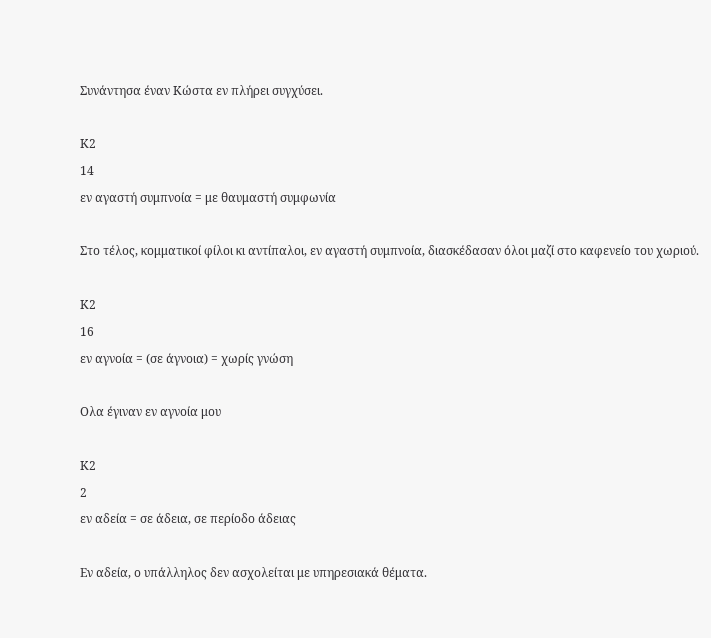Συνάντησα έναν Κώστα εν πλήρει συγχύσει.

Κ2
14
εν αγαστή συμπνοία = με θαυμαστή συμφωνία

Στο τέλος, κομματικοί φίλοι κι αντίπαλοι, εν αγαστή συμπνοία, διασκέδασαν όλοι μαζί στο καφενείο του χωριού.

Κ2
16
εν αγνοία = (σε άγνοια) = χωρίς γνώση

Ολα έγιναν εν αγνοία μου

Κ2
2
εν αδεία = σε άδεια, σε περίοδο άδειας

Εν αδεία, ο υπάλληλος δεν ασχολείται με υπηρεσιακά θέματα.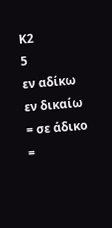Κ2
5
εν αδίκω
εν δικαίω
= σε άδικο
=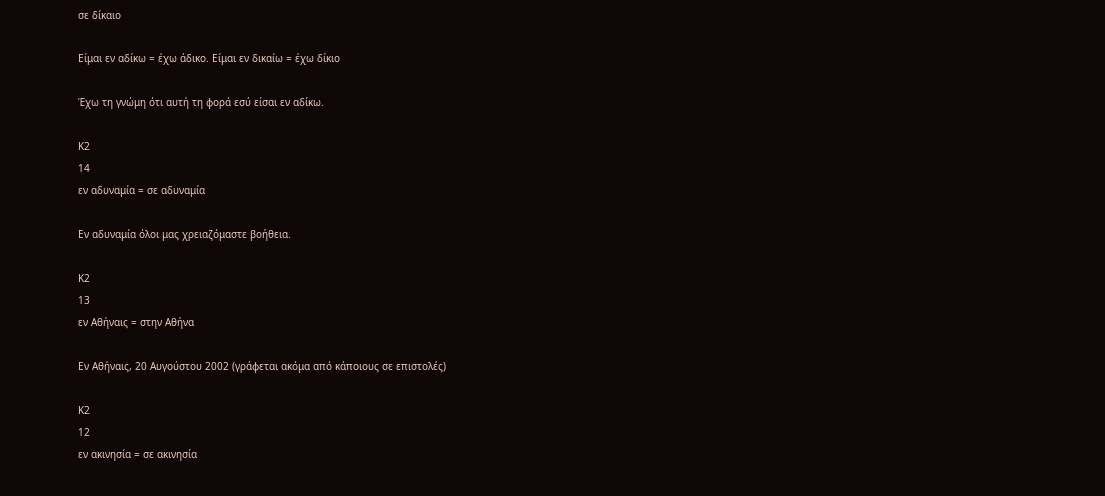σε δίκαιο

Είμαι εν αδίκω = έχω άδικο. Είμαι εν δικαίω = έχω δίκιο

Έχω τη γνώμη ότι αυτή τη φορά εσύ είσαι εν αδίκω.

Κ2
14
εν αδυναμία = σε αδυναμία

Εν αδυναμία όλοι μας χρειαζόμαστε βοήθεια.

Κ2
13
εν Αθήναις = στην Αθήνα

Εν Αθήναις, 20 Αυγούστου 2002 (γράφεται ακόμα από κάποιους σε επιστολές)

Κ2
12
εν ακινησία = σε ακινησία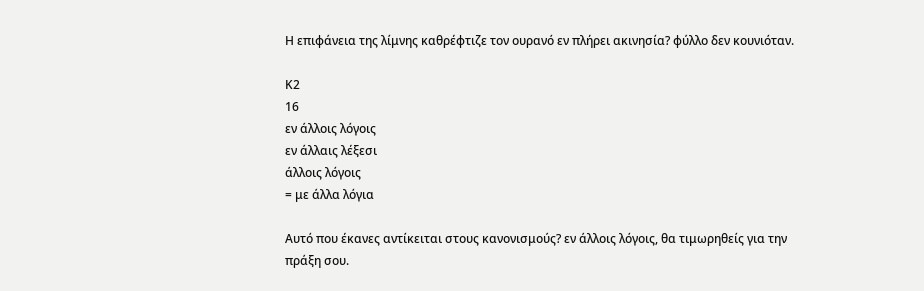Η επιφάνεια της λίμνης καθρέφτιζε τον ουρανό εν πλήρει ακινησία? φύλλο δεν κουνιόταν.

Κ2
16
εν άλλοις λόγοις
εν άλλαις λέξεσι
άλλοις λόγοις
= με άλλα λόγια

Αυτό που έκανες αντίκειται στους κανονισμούς? εν άλλοις λόγοις, θα τιμωρηθείς για την πράξη σου.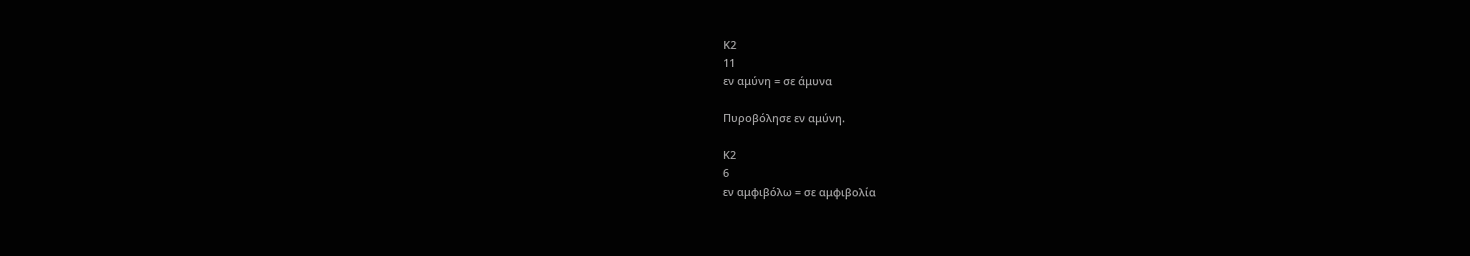Κ2
11
εν αμύνη = σε άμυνα

Πυροβόλησε εν αμύνη.

Κ2
6
εν αμφιβόλω = σε αμφιβολία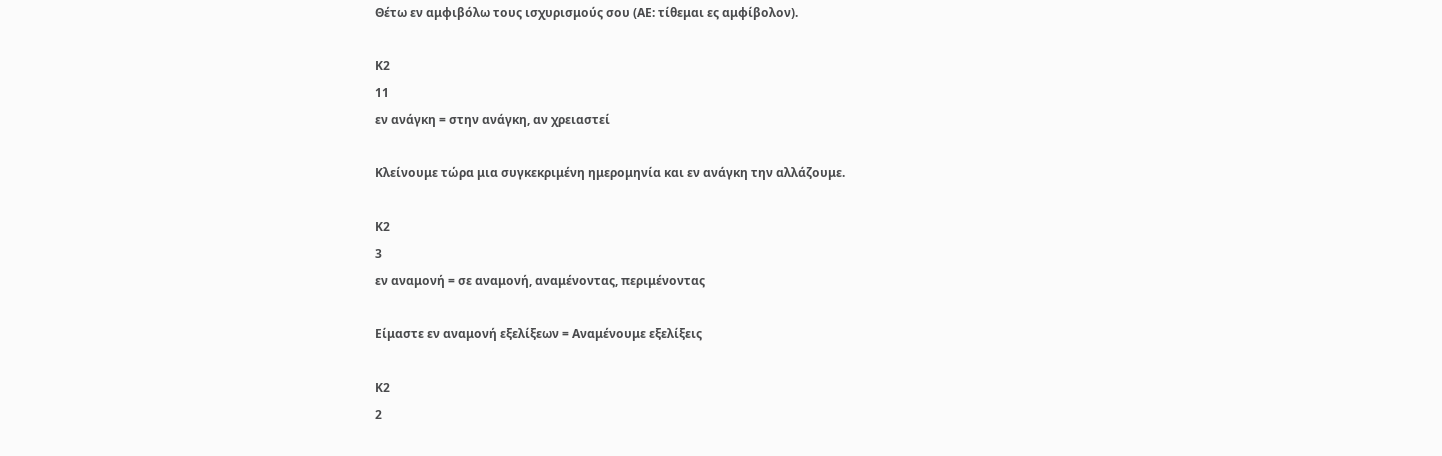Θέτω εν αμφιβόλω τους ισχυρισμούς σου (ΑΕ: τίθεμαι ες αμφίβολον).

Κ2
11
εν ανάγκη = στην ανάγκη, αν χρειαστεί

Κλείνουμε τώρα μια συγκεκριμένη ημερομηνία και εν ανάγκη την αλλάζουμε.

Κ2
3
εν αναμονή = σε αναμονή, αναμένοντας, περιμένοντας

Είμαστε εν αναμονή εξελίξεων = Αναμένουμε εξελίξεις

Κ2
2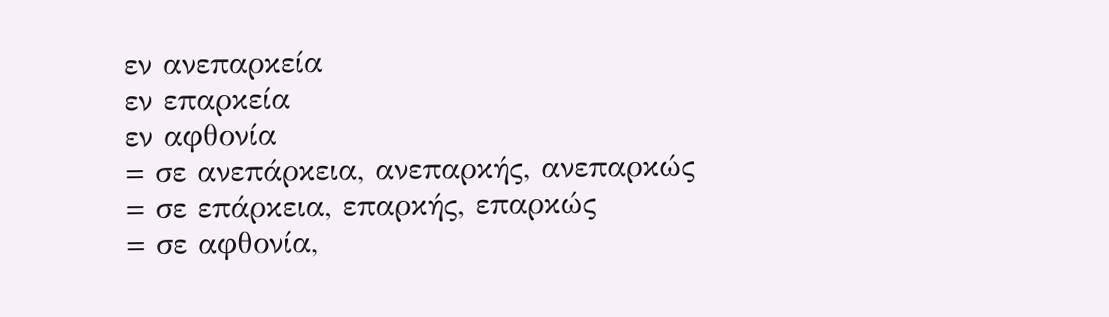εν ανεπαρκεία
εν επαρκεία
εν αφθονία
= σε ανεπάρκεια, ανεπαρκής, ανεπαρκώς
= σε επάρκεια, επαρκής, επαρκώς
= σε αφθονία,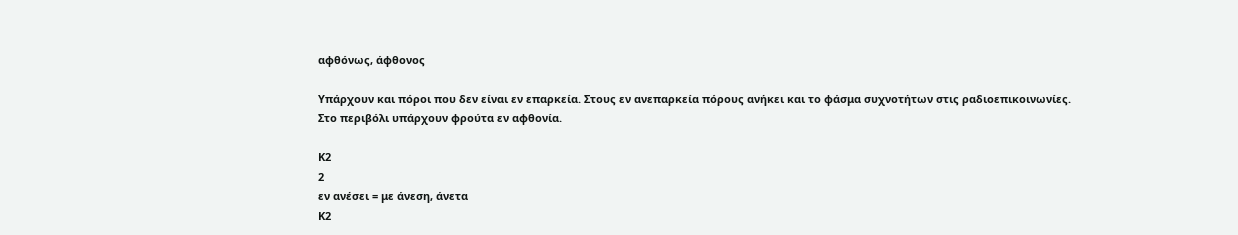αφθόνως, άφθονος

Υπάρχουν και πόροι που δεν είναι εν επαρκεία. Στους εν ανεπαρκεία πόρους ανήκει και το φάσμα συχνοτήτων στις ραδιοεπικοινωνίες.
Στο περιβόλι υπάρχουν φρούτα εν αφθονία.

Κ2
2
εν ανέσει = με άνεση, άνετα
Κ2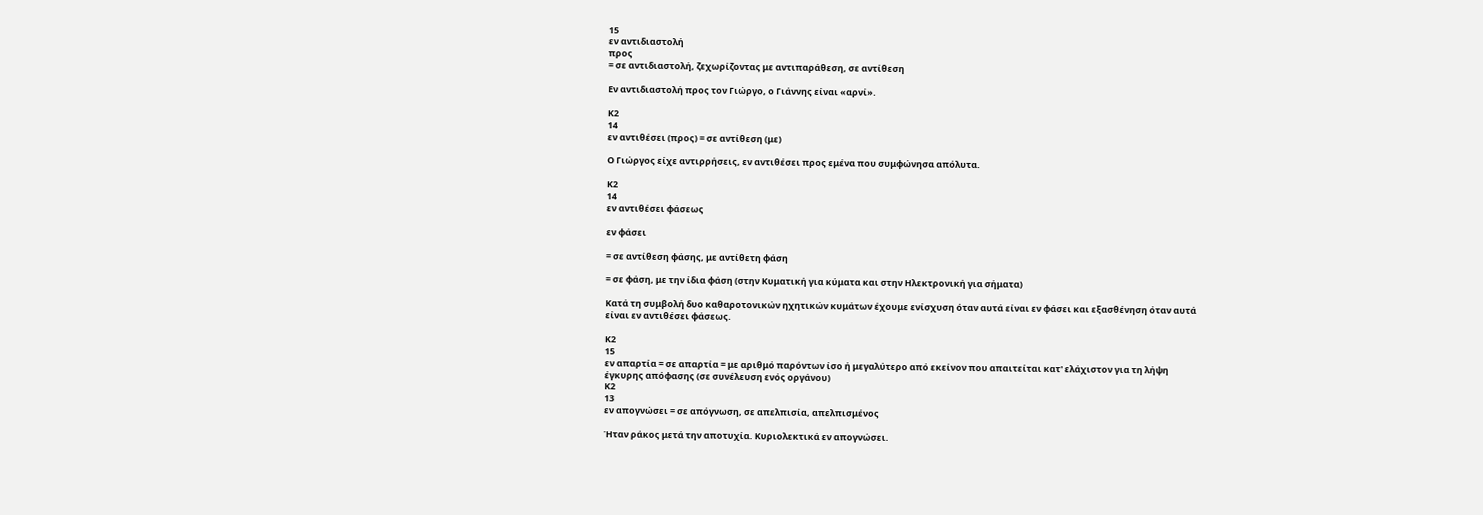15
εν αντιδιαστολή
προς
= σε αντιδιαστολή, ζεχωρίζοντας με αντιπαράθεση, σε αντίθεση

Εν αντιδιαστολή προς τον Γιώργο, ο Γιάννης είναι «αρνί».

Κ2
14
εν αντιθέσει (προς) = σε αντίθεση (με)

Ο Γιώργος είχε αντιρρήσεις, εν αντιθέσει προς εμένα που συμφώνησα απόλυτα.

Κ2
14
εν αντιθέσει φάσεως

εν φάσει

= σε αντίθεση φάσης, με αντίθετη φάση

= σε φάση, με την ίδια φάση (στην Κυματική για κύματα και στην Ηλεκτρονική για σήματα)

Κατά τη συμβολή δυο καθαροτονικών ηχητικών κυμάτων έχουμε ενίσχυση όταν αυτά είναι εν φάσει και εξασθένηση όταν αυτά είναι εν αντιθέσει φάσεως.

Κ2
15
εν απαρτία = σε απαρτία = με αριθμό παρόντων ίσο ή μεγαλύτερο από εκείνον που απαιτείται κατ' ελάχιστον για τη λήψη έγκυρης απόφασης (σε συνέλευση ενός οργάνου)
Κ2
13
εν απογνώσει = σε απόγνωση, σε απελπισία, απελπισμένος

Ήταν ράκος μετά την αποτυχία. Κυριολεκτικά εν απογνώσει.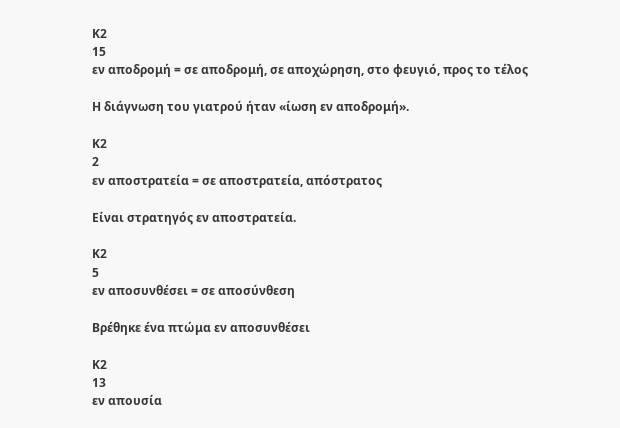Κ2
15
εν αποδρομή = σε αποδρομή, σε αποχώρηση, στο φευγιό, προς το τέλος

Η διάγνωση του γιατρού ήταν «ίωση εν αποδρομή».

Κ2
2
εν αποστρατεία = σε αποστρατεία, απόστρατος

Είναι στρατηγός εν αποστρατεία.

Κ2
5
εν αποσυνθέσει = σε αποσύνθεση

Βρέθηκε ένα πτώμα εν αποσυνθέσει

Κ2
13
εν απουσία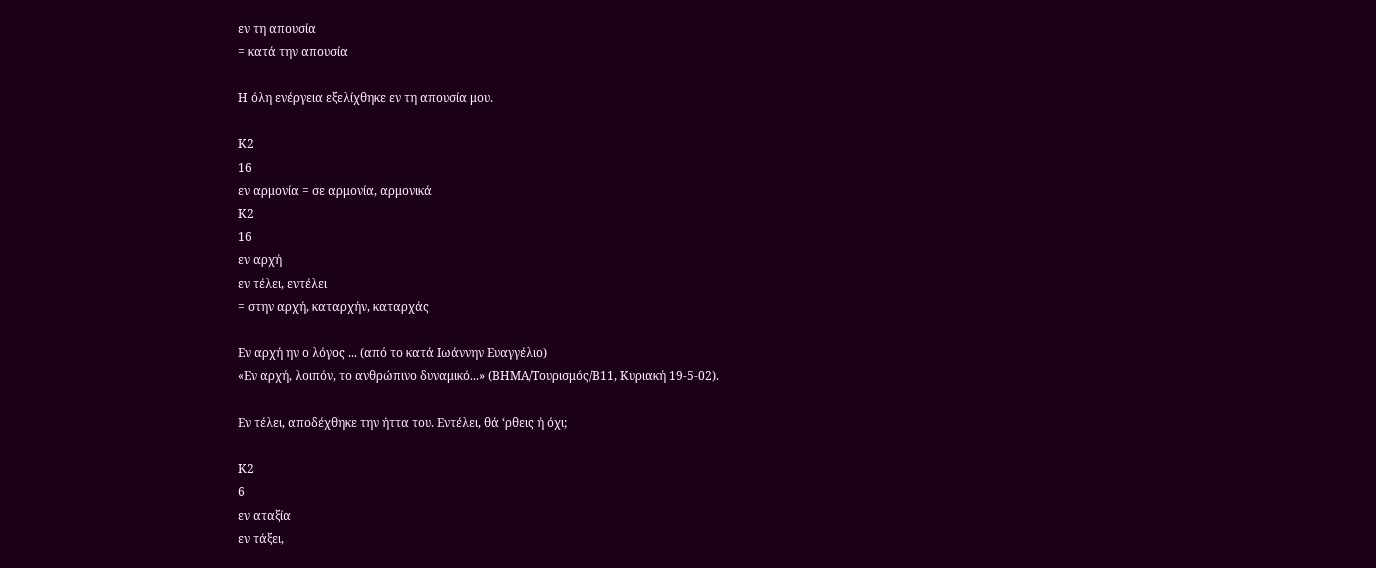εν τη απουσία
= κατά την απουσία

Η όλη ενέργεια εξελίχθηκε εν τη απουσία μου.

Κ2
16
εν αρμονία = σε αρμονία, αρμονικά
Κ2
16
εν αρχή
εν τέλει, εντέλει
= στην αρχή, καταρχήν, καταρχάς

Εν αρχή ην ο λόγος ... (από το κατά Ιωάννην Ευαγγέλιο)
«Εν αρχή, λοιπόν, το ανθρώπινο δυναμικό...» (ΒΗΜΑ/Τουρισμός/Β11, Κυριακή 19-5-02).

Εν τέλει, αποδέχθηκε την ήττα του. Εντέλει, θά ‘ρθεις ή όχι;

Κ2
6
εν αταξία
εν τάξει,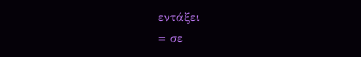εντάξει
= σε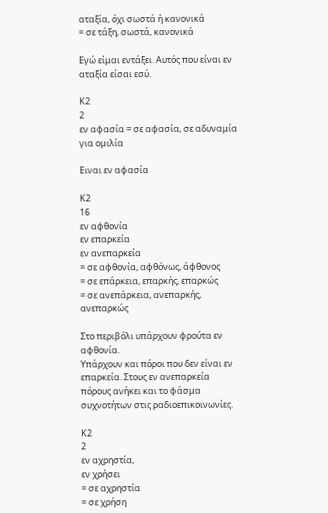αταξία, όχι σωστά ή κανονικά
= σε τάξη, σωστά, κανονικά

Εγώ είμαι εντάξει. Αυτός που είναι εν αταξία είσαι εσύ.

Κ2
2
εν αφασία = σε αφασία, σε αδυναμία για ομιλία

Ειναι εν αφασία

Κ2
16
εν αφθονία
εν επαρκεία
εν ανεπαρκεία
= σε αφθονία, αφθόνως, άφθονος
= σε επάρκεια, επαρκής, επαρκώς
= σε ανεπάρκεια, ανεπαρκής, ανεπαρκώς

Στο περιβόλι υπάρχουν φρούτα εν αφθονία.
Υπάρχουν και πόροι που δεν είναι εν επαρκεία. Στους εν ανεπαρκεία πόρους ανήκει και το φάσμα συχνοτήτων στις ραδιοεπικοινωνίες.

Κ2
2
εν αχρηστία,
εν χρήσει
= σε αχρηστία
= σε χρήση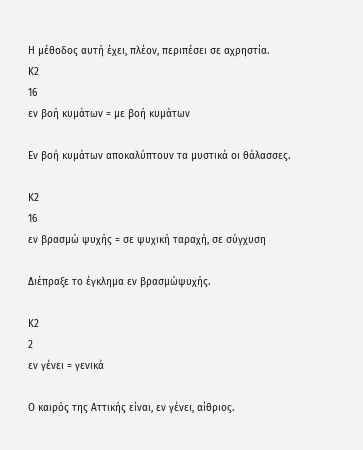Η μέθοδος αυτή έχει, πλέον, περιπέσει σε αχρηστία.
Κ2
16
εν βοή κυμάτων = με βοή κυμάτων

Εν βοή κυμάτων αποκαλύπτουν τα μυστικά οι θάλασσες.

Κ2
16
εν βρασμώ ψυχής = σε ψυχική ταραχή, σε σύγχυση

Διέπραξε το έγκλημα εν βρασμώψυχής.

Κ2
2
εν γένει = γενικά

Ο καιρός της Αττικής είναι, εν γένει, αίθριος.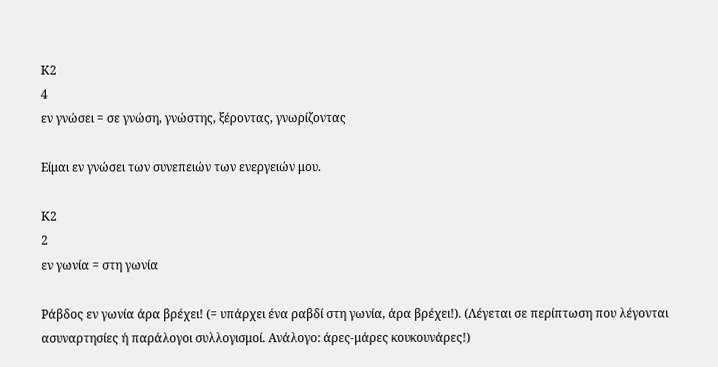Κ2
4
εν γνώσει = σε γνώση, γνώστης, ξέροντας, γνωρίζοντας

Είμαι εν γνώσει των συνεπειών των ενεργειών μου.

Κ2
2
εν γωνία = στη γωνία

Ράβδος εν γωνία άρα βρέχει! (= υπάρχει ένα ραβδί στη γωνία, άρα βρέχει!). (Λέγεται σε περίπτωση που λέγονται ασυναρτησίες ή παράλογοι συλλογισμοί. Ανάλογο: άρες-μάρες κουκουνάρες!)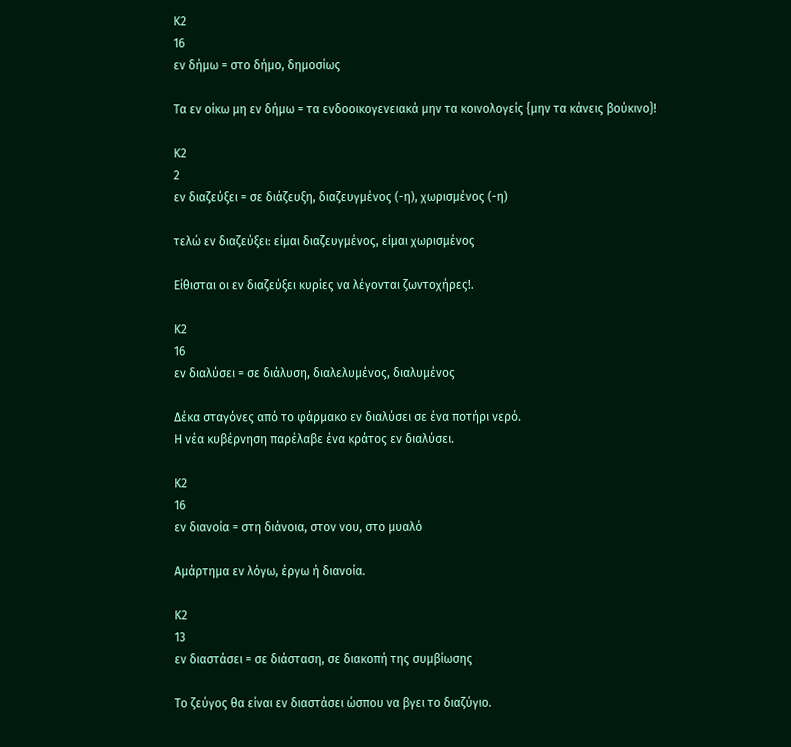Κ2
16
εν δήμω = στο δήμο, δημοσίως

Τα εν οίκω μη εν δήμω = τα ενδοοικογενειακά μην τα κοινολογείς {μην τα κάνεις βούκινο}!

Κ2
2
εν διαζεύξει = σε διάζευξη, διαζευγμένος (-η), χωρισμένος (-η)

τελώ εν διαζεύξει: είμαι διαζευγμένος, είμαι χωρισμένος

Είθισται οι εν διαζεύξει κυρίες να λέγονται ζωντοχήρες!.

Κ2
16
εν διαλύσει = σε διάλυση, διαλελυμένος, διαλυμένος

Δέκα σταγόνες από το φάρμακο εν διαλύσει σε ένα ποτήρι νερό.
Η νέα κυβέρνηση παρέλαβε ένα κράτος εν διαλύσει.

Κ2
16
εν διανοία = στη διάνοια, στον νου, στο μυαλό

Αμάρτημα εν λόγω, έργω ή διανοία.

Κ2
13
εν διαστάσει = σε διάσταση, σε διακοπή της συμβίωσης

Το ζεύγος θα είναι εν διαστάσει ώσπου να βγει το διαζύγιο.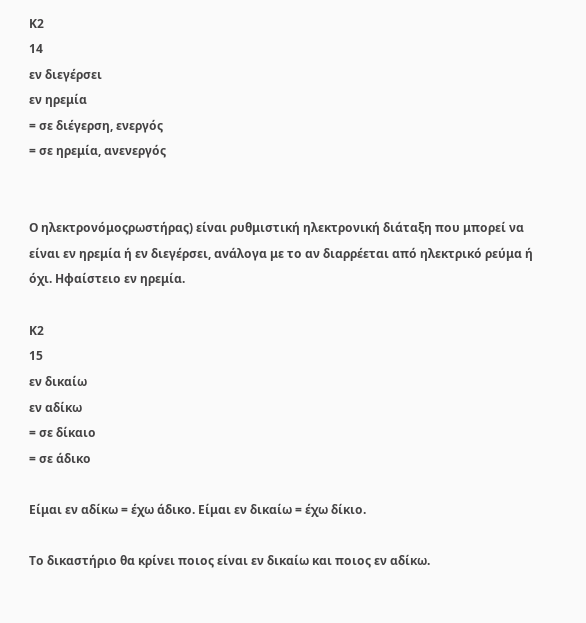Κ2
14
εν διεγέρσει
εν ηρεμία
= σε διέγερση, ενεργός
= σε ηρεμία, ανενεργός


Ο ηλεκτρονόμοςρωστήρας) είναι ρυθμιστική ηλεκτρονική διάταξη που μπορεί να είναι εν ηρεμία ή εν διεγέρσει, ανάλογα με το αν διαρρέεται από ηλεκτρικό ρεύμα ή όχι. Ηφαίστειο εν ηρεμία.

Κ2
15
εν δικαίω
εν αδίκω
= σε δίκαιο
= σε άδικο

Είμαι εν αδίκω = έχω άδικο. Είμαι εν δικαίω = έχω δίκιο.

Το δικαστήριο θα κρίνει ποιος είναι εν δικαίω και ποιος εν αδίκω.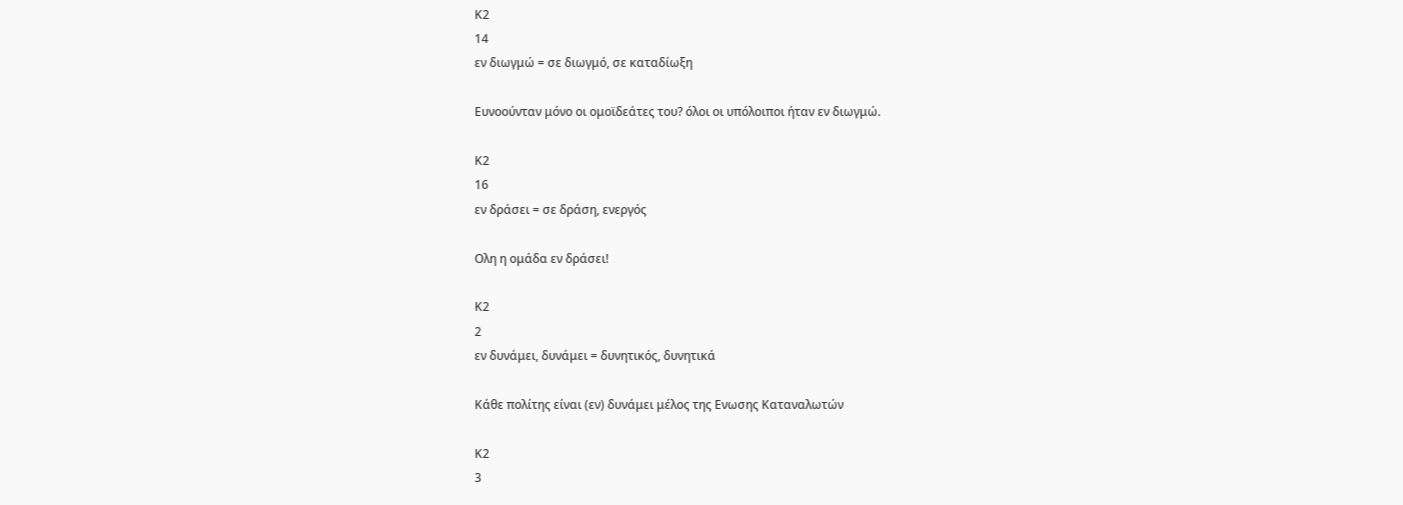Κ2
14
εν διωγμώ = σε διωγμό, σε καταδίωξη

Ευνοούνταν μόνο οι ομοϊδεάτες του? όλοι οι υπόλοιποι ήταν εν διωγμώ.

Κ2
16
εν δράσει = σε δράση, ενεργός

Ολη η ομάδα εν δράσει!

Κ2
2
εν δυνάμει, δυνάμει = δυνητικός, δυνητικά

Κάθε πολίτης είναι (εν) δυνάμει μέλος της Ενωσης Καταναλωτών

Κ2
3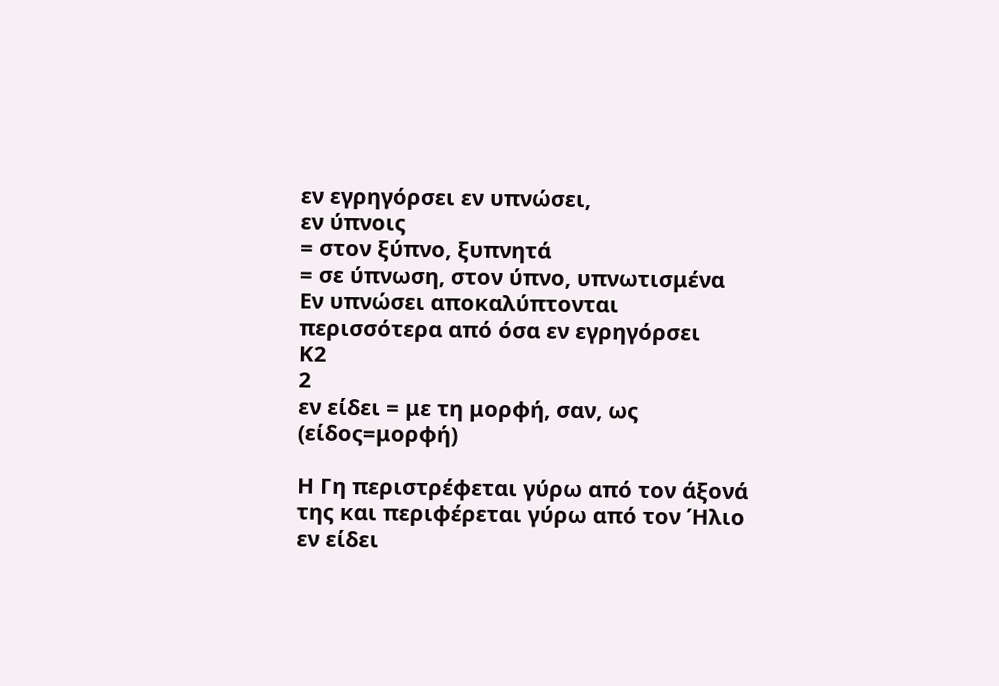εν εγρηγόρσει εν υπνώσει,
εν ύπνοις
= στον ξύπνο, ξυπνητά
= σε ύπνωση, στον ύπνο, υπνωτισμένα
Εν υπνώσει αποκαλύπτονται περισσότερα από όσα εν εγρηγόρσει
Κ2
2
εν είδει = με τη μορφή, σαν, ως (είδος=μορφή)

Η Γη περιστρέφεται γύρω από τον άξονά της και περιφέρεται γύρω από τον Ήλιο εν είδει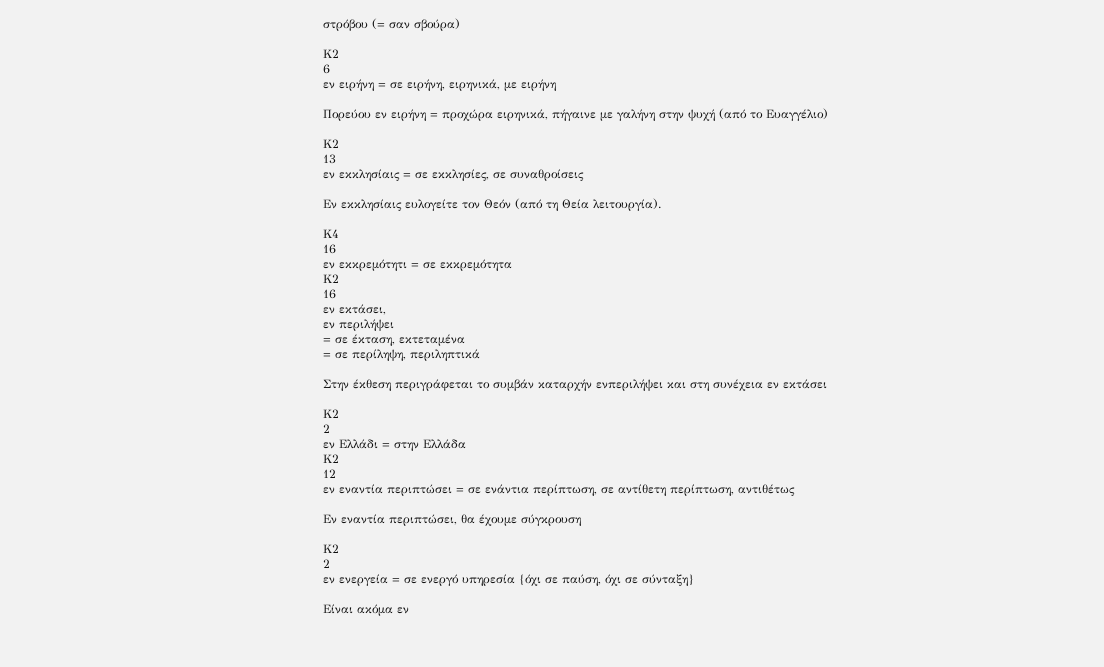στρόβου (= σαν σβούρα)

Κ2
6
εν ειρήνη = σε ειρήνη, ειρηνικά, με ειρήνη

Πορεύου εν ειρήνη = προχώρα ειρηνικά, πήγαινε με γαλήνη στην ψυχή (από το Ευαγγέλιο)

Κ2
13
εν εκκλησίαις = σε εκκλησίες, σε συναθροίσεις

Εν εκκλησίαις ευλογείτε τον Θεόν (από τη Θεία λειτουργία).

Κ4
16
εν εκκρεμότητι = σε εκκρεμότητα
Κ2
16
εν εκτάσει,
εν περιλήψει
= σε έκταση, εκτεταμένα
= σε περίληψη, περιληπτικά

Στην έκθεση περιγράφεται το συμβάν καταρχήν ενπεριλήψει και στη συνέχεια εν εκτάσει

Κ2
2
εν Ελλάδι = στην Ελλάδα
Κ2
12
εν εναντία περιπτώσει = σε ενάντια περίπτωση, σε αντίθετη περίπτωση, αντιθέτως

Εν εναντία περιπτώσει, θα έχουμε σύγκρουση

Κ2
2
εν ενεργεία = σε ενεργό υπηρεσία {όχι σε παύση, όχι σε σύνταξη}

Είναι ακόμα εν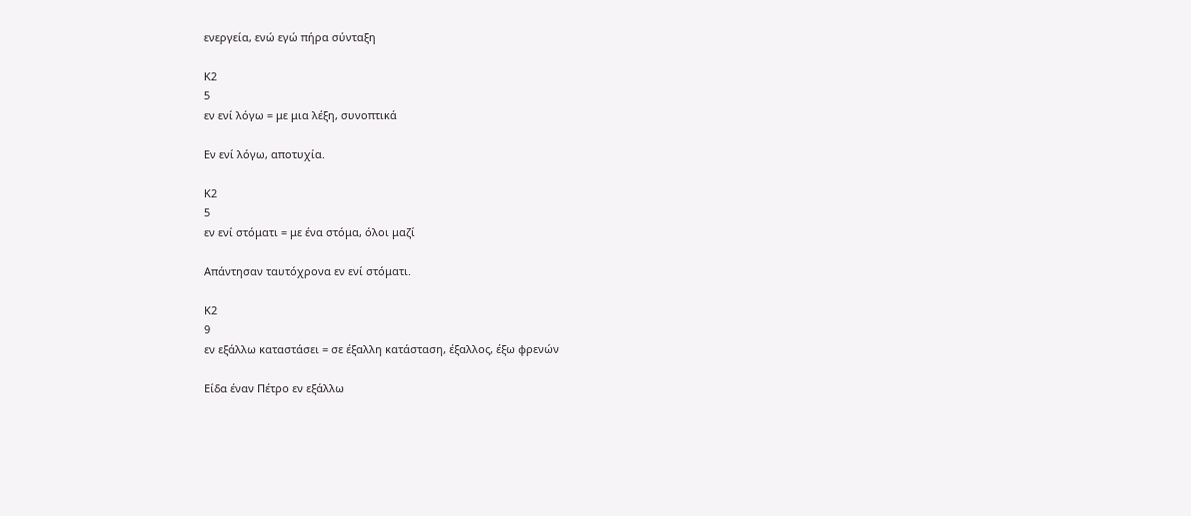ενεργεία, ενώ εγώ πήρα σύνταξη

Κ2
5
εν ενί λόγω = με μια λέξη, συνοπτικά

Εν ενί λόγω, αποτυχία.

Κ2
5
εν ενί στόματι = με ένα στόμα, όλοι μαζί

Απάντησαν ταυτόχρονα εν ενί στόματι.

Κ2
9
εν εξάλλω καταστάσει = σε έξαλλη κατάσταση, έξαλλος, έξω φρενών

Είδα έναν Πέτρο εν εξάλλω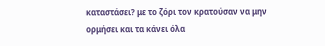καταστάσει? με το ζόρι τον κρατούσαν να μην ορμήσει και τα κάνει όλα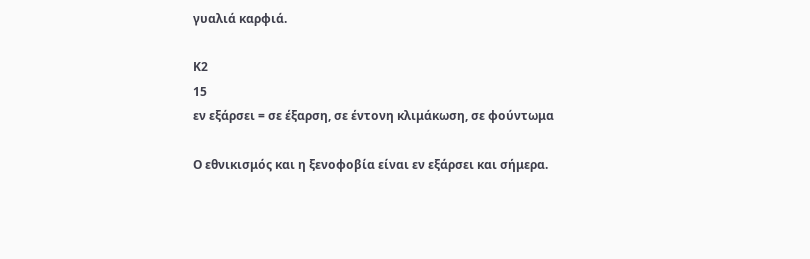γυαλιά καρφιά.

Κ2
15
εν εξάρσει = σε έξαρση, σε έντονη κλιμάκωση, σε φούντωμα

Ο εθνικισμός και η ξενοφοβία είναι εν εξάρσει και σήμερα.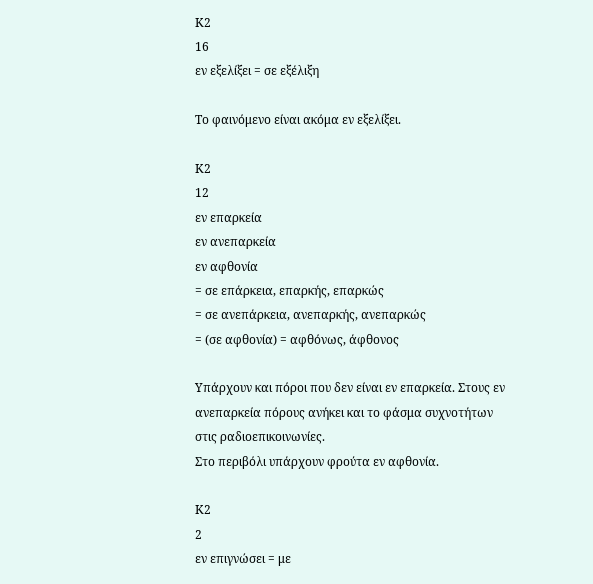Κ2
16
εν εξελίξει = σε εξέλιξη

Το φαινόμενο είναι ακόμα εν εξελίξει.

Κ2
12
εν επαρκεία
εν ανεπαρκεία
εν αφθονία
= σε επάρκεια, επαρκής, επαρκώς
= σε ανεπάρκεια, ανεπαρκής, ανεπαρκώς
= (σε αφθονία) = αφθόνως, άφθονος

Υπάρχουν και πόροι που δεν είναι εν επαρκεία. Στους εν ανεπαρκεία πόρους ανήκει και το φάσμα συχνοτήτων στις ραδιοεπικοινωνίες.
Στο περιβόλι υπάρχουν φρούτα εν αφθονία.

Κ2
2
εν επιγνώσει = με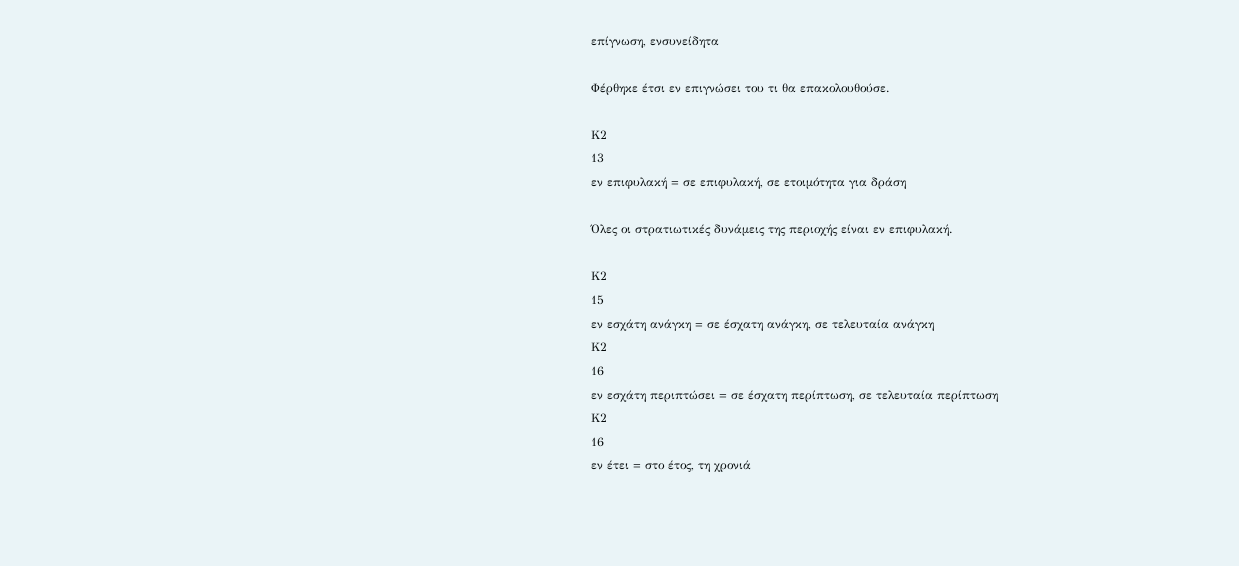επίγνωση, ενσυνείδητα

Φέρθηκε έτσι εν επιγνώσει του τι θα επακολουθούσε.

Κ2
13
εν επιφυλακή = σε επιφυλακή, σε ετοιμότητα για δράση

Όλες οι στρατιωτικές δυνάμεις της περιοχής είναι εν επιφυλακή.

Κ2
15
εν εσχάτη ανάγκη = σε έσχατη ανάγκη, σε τελευταία ανάγκη
Κ2
16
εν εσχάτη περιπτώσει = σε έσχατη περίπτωση, σε τελευταία περίπτωση
Κ2
16
εν έτει = στο έτος, τη χρονιά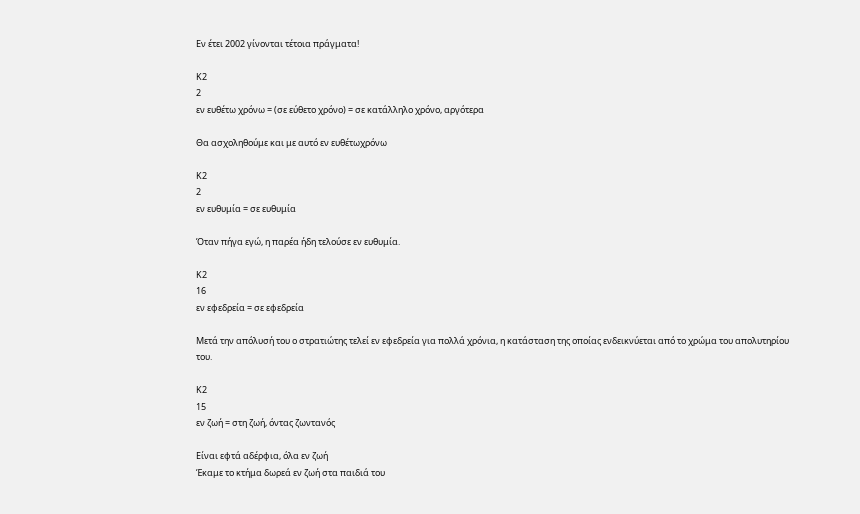Εν έτει 2002 γίνονται τέτοια πράγματα!

Κ2
2
εν ευθέτω χρόνω = (σε εύθετο χρόνο) = σε κατάλληλο χρόνο, αργότερα

Θα ασχοληθούμε και με αυτό εν ευθέτωχρόνω

Κ2
2
εν ευθυμία = σε ευθυμία

Όταν πήγα εγώ, η παρέα ήδη τελούσε εν ευθυμία.

Κ2
16
εν εφεδρεία = σε εφεδρεία

Μετά την απόλυσή του ο στρατιώτης τελεί εν εφεδρεία για πολλά χρόνια, η κατάσταση της οποίας ενδεικνύεται από το χρώμα του απολυτηρίου του.

Κ2
15
εν ζωή = στη ζωή, όντας ζωντανός

Είναι εφτά αδέρφια, όλα εν ζωή
Έκαμε το κτήμα δωρεά εν ζωή στα παιδιά του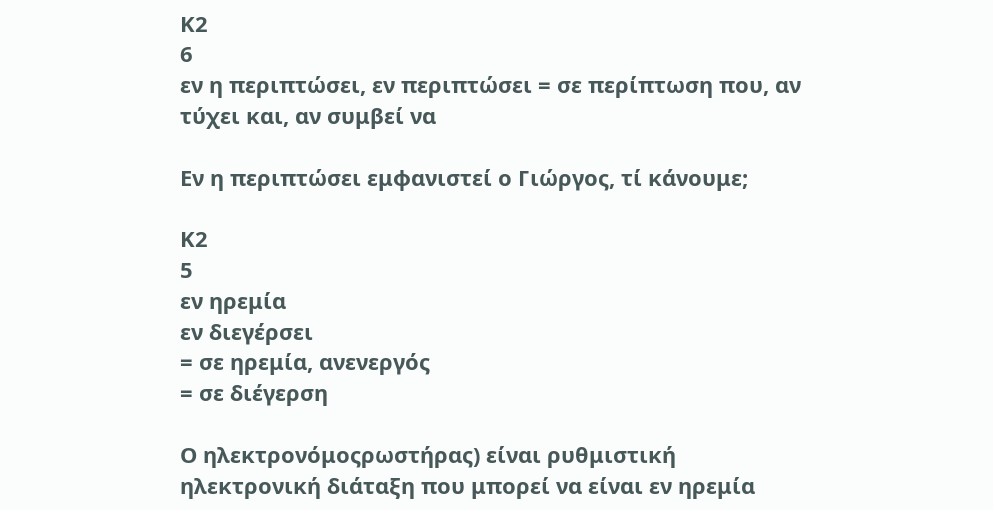Κ2
6
εν η περιπτώσει, εν περιπτώσει = σε περίπτωση που, αν τύχει και, αν συμβεί να

Εν η περιπτώσει εμφανιστεί ο Γιώργος, τί κάνουμε;

Κ2
5
εν ηρεμία
εν διεγέρσει
= σε ηρεμία, ανενεργός
= σε διέγερση

Ο ηλεκτρονόμοςρωστήρας) είναι ρυθμιστική ηλεκτρονική διάταξη που μπορεί να είναι εν ηρεμία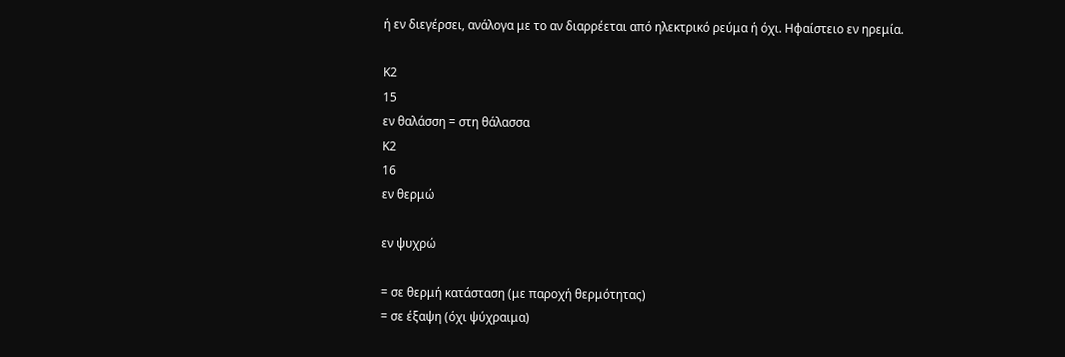ή εν διεγέρσει, ανάλογα με το αν διαρρέεται από ηλεκτρικό ρεύμα ή όχι. Ηφαίστειο εν ηρεμία.

Κ2
15
εν θαλάσση = στη θάλασσα
Κ2
16
εν θερμώ

εν ψυχρώ

= σε θερμή κατάσταση (με παροχή θερμότητας)
= σε έξαψη (όχι ψύχραιμα)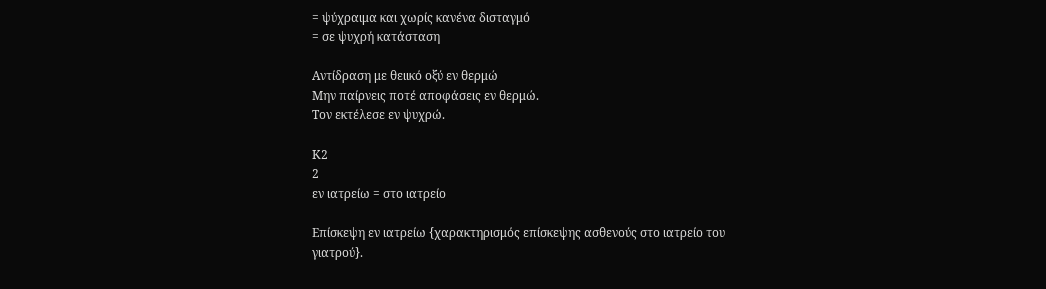= ψύχραιμα και χωρίς κανένα δισταγμό
= σε ψυχρή κατάσταση

Αντίδραση με θειικό οξύ εν θερμώ
Μην παίρνεις ποτέ αποφάσεις εν θερμώ.
Τον εκτέλεσε εν ψυχρώ.

Κ2
2
εν ιατρείω = στο ιατρείο

Επίσκεψη εν ιατρείω {χαρακτηρισμός επίσκεψης ασθενούς στο ιατρείο του γιατρού}.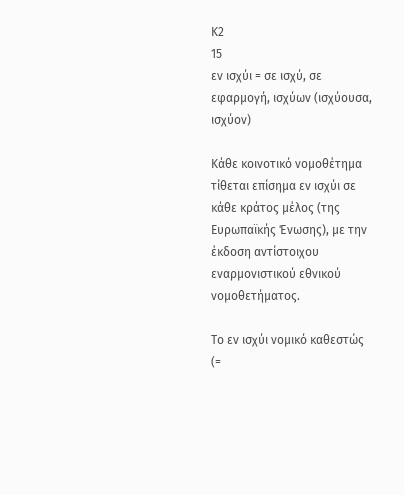Κ2
15
εν ισχύι = σε ισχύ, σε εφαρμογή, ισχύων (ισχύουσα, ισχύον)

Κάθε κοινοτικό νομοθέτημα τίθεται επίσημα εν ισχύι σε κάθε κράτος μέλος (της Ευρωπαϊκής Ένωσης), με την έκδοση αντίστοιχου εναρμονιστικού εθνικού νομοθετήματος.

Το εν ισχύι νομικό καθεστώς (=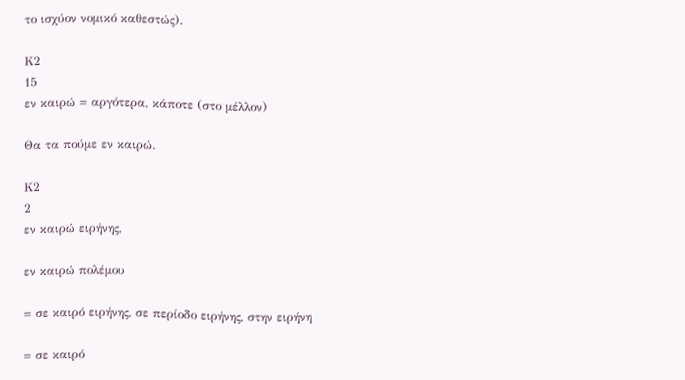το ισχύον νομικό καθεστώς).

Κ2
15
εν καιρώ = αργότερα, κάποτε (στο μέλλον)

Θα τα πούμε εν καιρώ.

Κ2
2
εν καιρώ ειρήνης,

εν καιρώ πολέμου

= σε καιρό ειρήνης, σε περίοδο ειρήνης, στην ειρήνη

= σε καιρό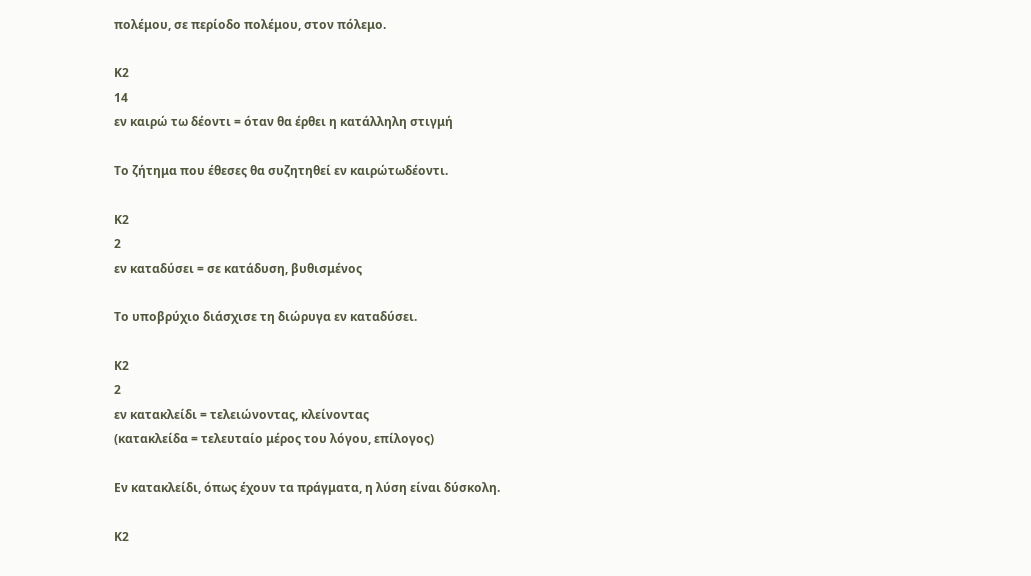πολέμου, σε περίοδο πολέμου, στον πόλεμο.

Κ2
14
εν καιρώ τω δέοντι = όταν θα έρθει η κατάλληλη στιγμή

Το ζήτημα που έθεσες θα συζητηθεί εν καιρώτωδέοντι.

Κ2
2
εν καταδύσει = σε κατάδυση, βυθισμένος

Το υποβρύχιο διάσχισε τη διώρυγα εν καταδύσει.

Κ2
2
εν κατακλείδι = τελειώνοντας, κλείνοντας
(κατακλείδα = τελευταίο μέρος του λόγου, επίλογος)

Εν κατακλείδι, όπως έχουν τα πράγματα, η λύση είναι δύσκολη.

Κ2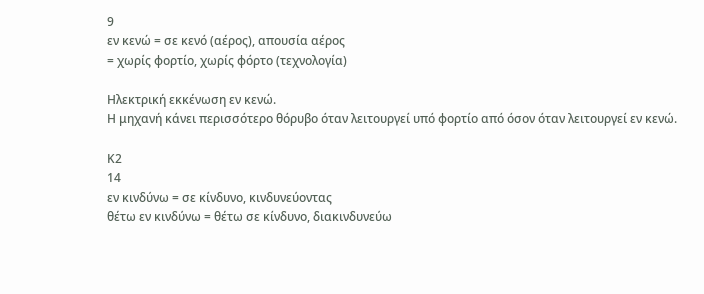9
εν κενώ = σε κενό (αέρος), απουσία αέρος
= χωρίς φορτίο, χωρίς φόρτο (τεχνολογία)

Ηλεκτρική εκκένωση εν κενώ.
Η μηχανή κάνει περισσότερο θόρυβο όταν λειτουργεί υπό φορτίο από όσον όταν λειτουργεί εν κενώ.

Κ2
14
εν κινδύνω = σε κίνδυνο, κινδυνεύοντας
θέτω εν κινδύνω = θέτω σε κίνδυνο, διακινδυνεύω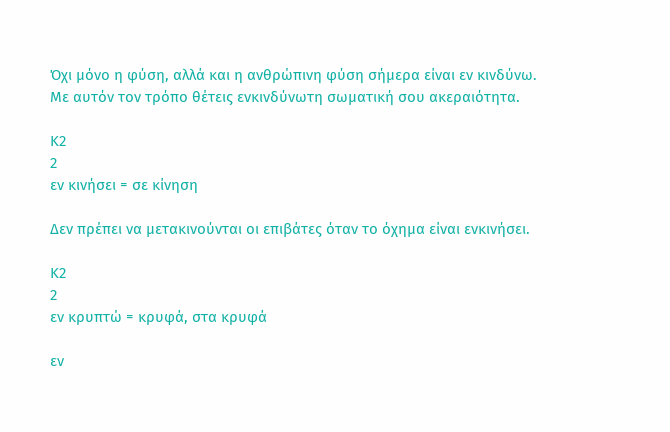Όχι μόνο η φύση, αλλά και η ανθρώπινη φύση σήμερα είναι εν κινδύνω.
Με αυτόν τον τρόπο θέτεις ενκινδύνωτη σωματική σου ακεραιότητα.

Κ2
2
εν κινήσει = σε κίνηση

Δεν πρέπει να μετακινούνται οι επιβάτες όταν το όχημα είναι ενκινήσει.

Κ2
2
εν κρυπτώ = κρυφά, στα κρυφά

εν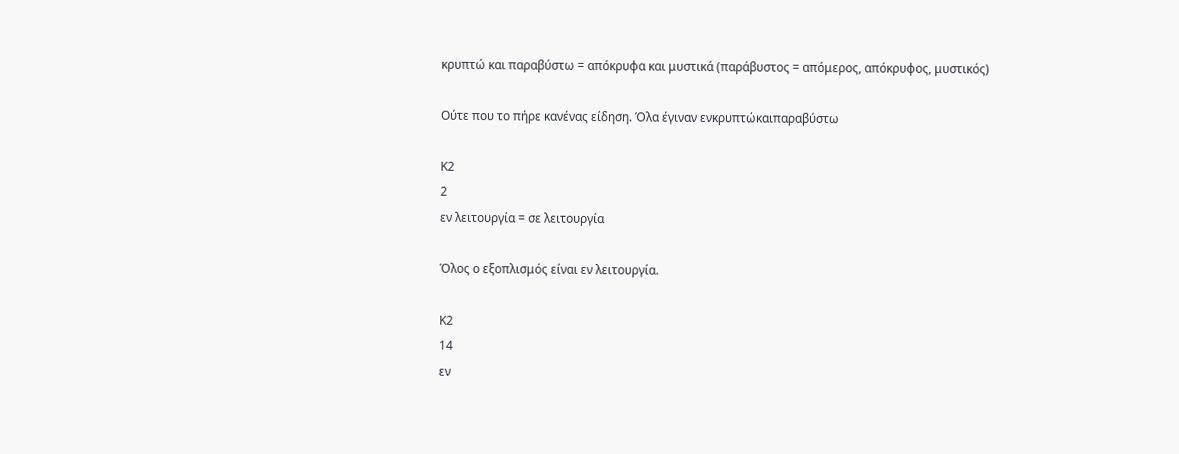κρυπτώ και παραβύστω = απόκρυφα και μυστικά (παράβυστος = απόμερος, απόκρυφος, μυστικός)

Ούτε που το πήρε κανένας είδηση. Όλα έγιναν ενκρυπτώκαιπαραβύστω

Κ2
2
εν λειτουργία = σε λειτουργία

Όλος ο εξοπλισμός είναι εν λειτουργία.

Κ2
14
εν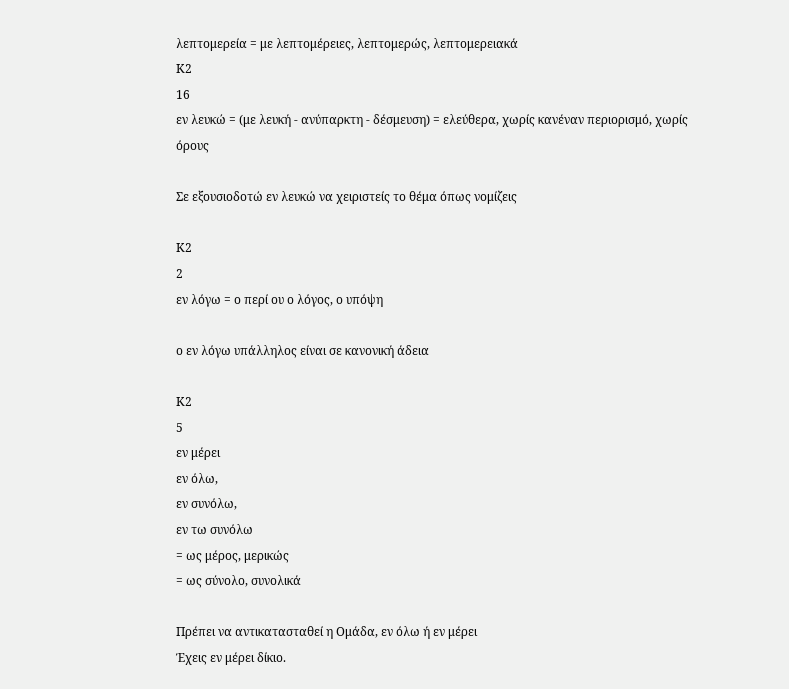λεπτομερεία = με λεπτομέρειες, λεπτομερώς, λεπτομερειακά
Κ2
16
εν λευκώ = (με λευκή - ανύπαρκτη - δέσμευση) = ελεύθερα, χωρίς κανέναν περιορισμό, χωρίς όρους

Σε εξουσιοδοτώ εν λευκώ να χειριστείς το θέμα όπως νομίζεις

Κ2
2
εν λόγω = ο περί ου ο λόγος, ο υπόψη

ο εν λόγω υπάλληλος είναι σε κανονική άδεια

Κ2
5
εν μέρει
εν όλω,
εν συνόλω,
εν τω συνόλω
= ως μέρος, μερικώς
= ως σύνολο, συνολικά

Πρέπει να αντικατασταθεί η Ομάδα, εν όλω ή εν μέρει
Έχεις εν μέρει δίκιο.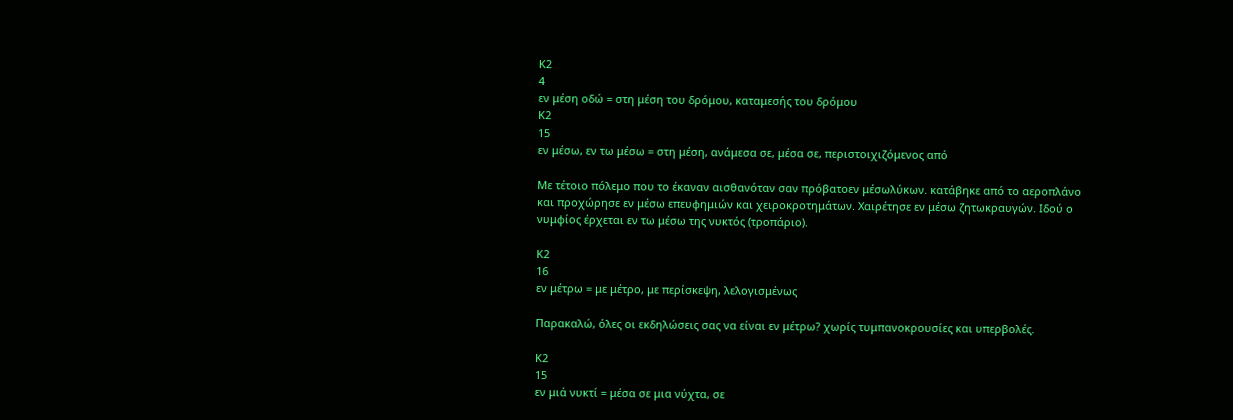Κ2
4
εν μέση οδώ = στη μέση του δρόμου, καταμεσής του δρόμου
Κ2
15
εν μέσω, εν τω μέσω = στη μέση, ανάμεσα σε, μέσα σε, περιστοιχιζόμενος από

Με τέτοιο πόλεμο που το έκαναν αισθανόταν σαν πρόβατοεν μέσωλύκων. κατάβηκε από το αεροπλάνο και προχώρησε εν μέσω επευφημιών και χειροκροτημάτων. Χαιρέτησε εν μέσω ζητωκραυγών. Ιδού ο νυμφίος έρχεται εν τω μέσω της νυκτός (τροπάριο).

Κ2
16
εν μέτρω = με μέτρο, με περίσκεψη, λελογισμένως

Παρακαλώ, όλες οι εκδηλώσεις σας να είναι εν μέτρω? χωρίς τυμπανοκρουσίες και υπερβολές.

Κ2
15
εν μιά νυκτί = μέσα σε μια νύχτα, σε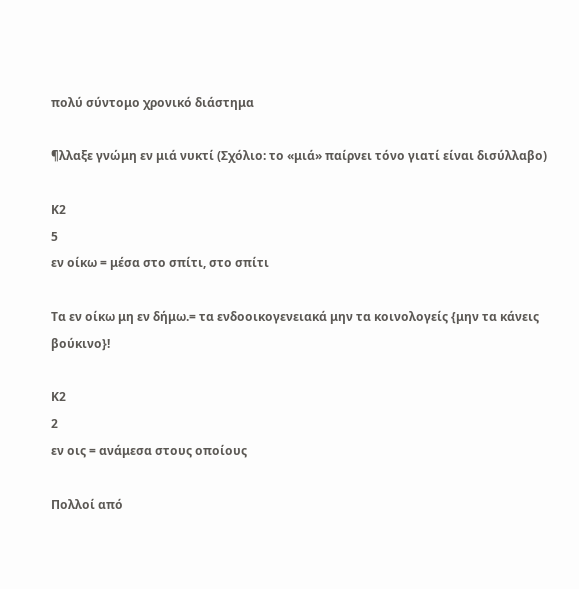πολύ σύντομο χρονικό διάστημα

¶λλαξε γνώμη εν μιά νυκτί (Σχόλιο: το «μιά» παίρνει τόνο γιατί είναι δισύλλαβο)

Κ2
5
εν οίκω = μέσα στο σπίτι, στο σπίτι

Τα εν οίκω μη εν δήμω.= τα ενδοοικογενειακά μην τα κοινολογείς {μην τα κάνεις βούκινο}!

Κ2
2
εν οις = ανάμεσα στους οποίους

Πολλοί από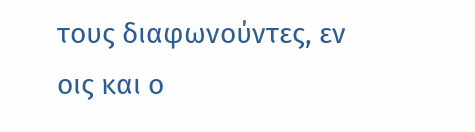τους διαφωνούντες, εν οις και ο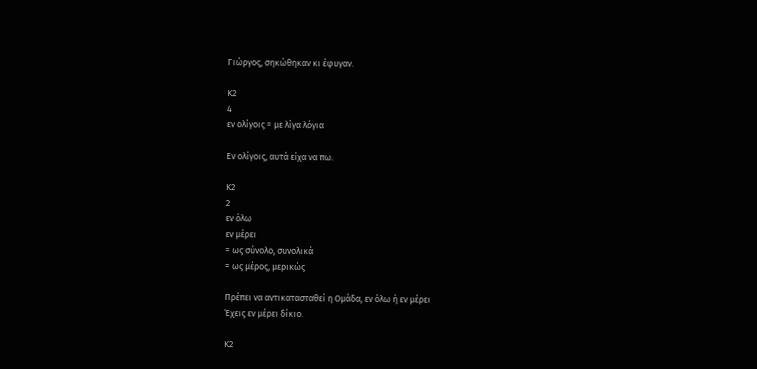Γιώργος, σηκώθηκαν κι έφυγαν.

Κ2
4
εν ολίγοις = με λίγα λόγια

Εν ολίγοις, αυτά είχα να πω.

Κ2
2
εν όλω
εν μέρει
= ως σύνολο, συνολικά
= ως μέρος, μερικώς

Πρέπει να αντικατασταθεί η Ομάδα, εν όλω ή εν μέρει
Έχεις εν μέρει δίκιο.

Κ2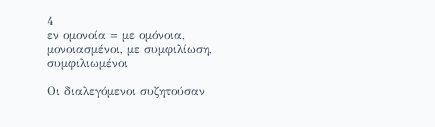4
εν ομονοία = με ομόνοια, μονοιασμένοι, με συμφιλίωση, συμφιλιωμένοι

Οι διαλεγόμενοι συζητούσαν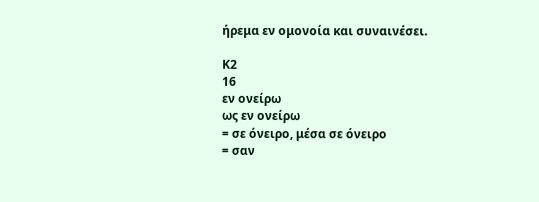ήρεμα εν ομονοία και συναινέσει.

Κ2
16
εν ονείρω
ως εν ονείρω
= σε όνειρο, μέσα σε όνειρο
= σαν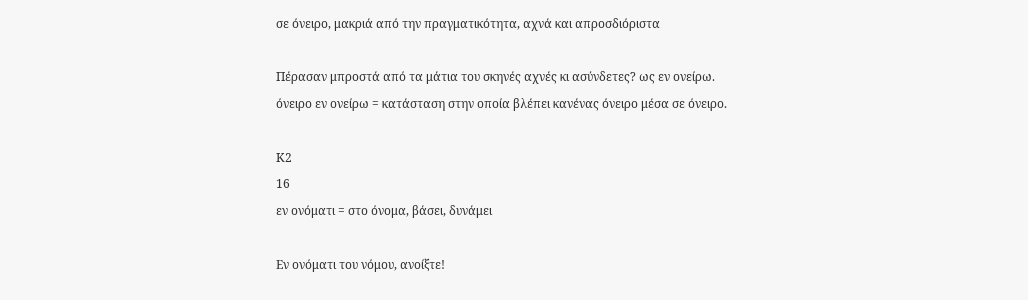σε όνειρο, μακριά από την πραγματικότητα, αχνά και απροσδιόριστα

Πέρασαν μπροστά από τα μάτια του σκηνές αχνές κι ασύνδετες? ως εν ονείρω.
όνειρο εν ονείρω = κατάσταση στην οποία βλέπει κανένας όνειρο μέσα σε όνειρο.

Κ2
16
εν ονόματι = στο όνομα, βάσει, δυνάμει

Εν ονόματι του νόμου, ανοίξτε!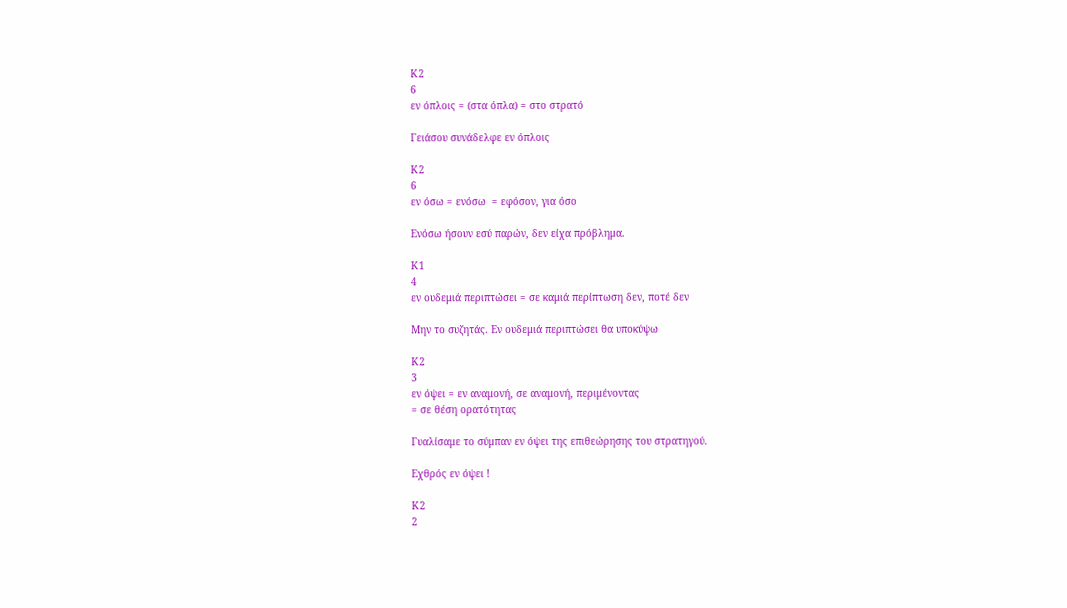Κ2
6
εν όπλοις = (στα όπλα) = στο στρατό

Γειάσου συνάδελφε εν όπλοις

Κ2
6
εν όσω = ενόσω  = εφόσον, για όσο

Ενόσω ήσουν εσύ παρών, δεν είχα πρόβλημα.

Κ1
4
εν ουδεμιά περιπτώσει = σε καμιά περίπτωση δεν, ποτέ δεν

Μην το συζητάς. Εν ουδεμιά περιπτώσει θα υποκύψω

Κ2
3
εν όψει = εν αναμονή, σε αναμονή, περιμένοντας
= σε θέση ορατότητας

Γυαλίσαμε το σύμπαν εν όψει της επιθεώρησης του στρατηγού.

Εχθρός εν όψει !

Κ2
2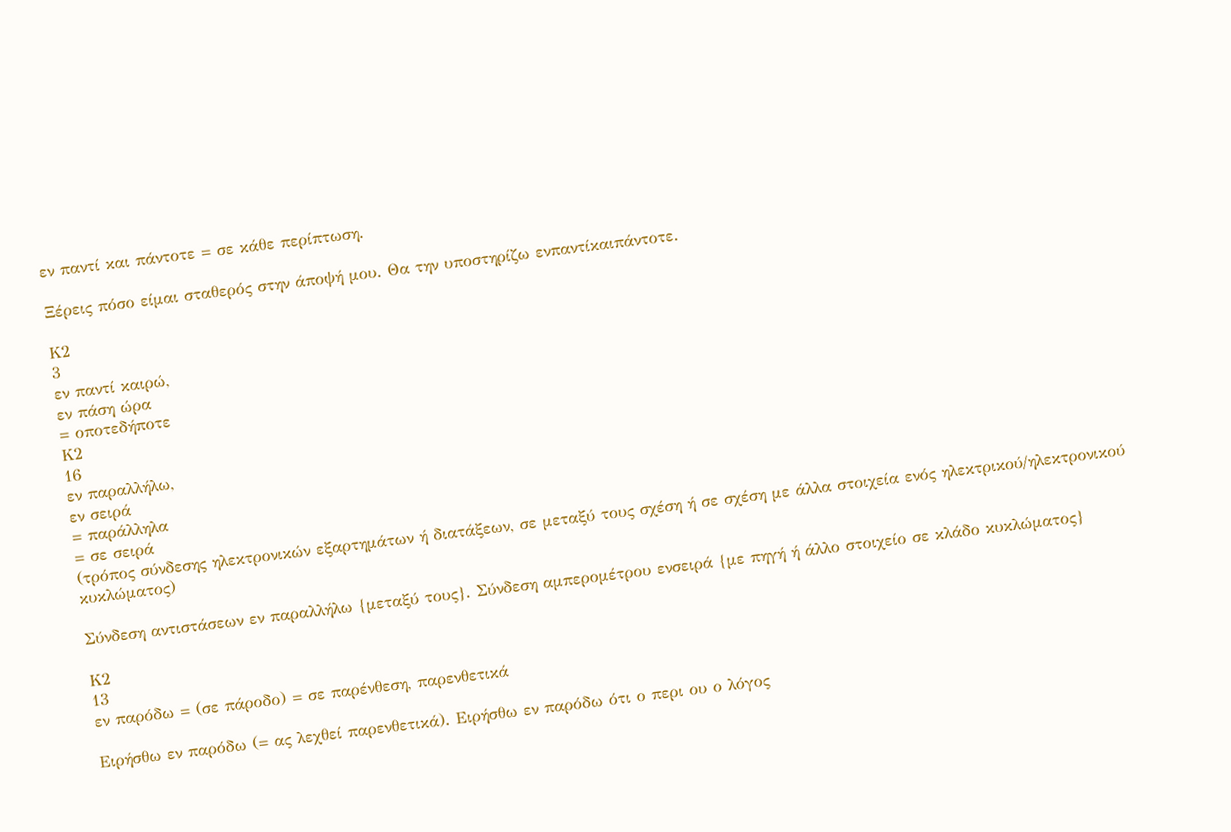εν παντί και πάντοτε = σε κάθε περίπτωση.

Ξέρεις πόσο είμαι σταθερός στην άποψή μου. Θα την υποστηρίζω ενπαντίκαιπάντοτε.

Κ2
3
εν παντί καιρώ,
εν πάση ώρα
= οποτεδήποτε
Κ2
16
εν παραλλήλω,
εν σειρά
= παράλληλα
= σε σειρά
(τρόπος σύνδεσης ηλεκτρονικών εξαρτημάτων ή διατάξεων, σε μεταξύ τους σχέση ή σε σχέση με άλλα στοιχεία ενός ηλεκτρικού/ηλεκτρονικού κυκλώματος)

Σύνδεση αντιστάσεων εν παραλλήλω {μεταξύ τους}. Σύνδεση αμπερομέτρου ενσειρά {με πηγή ή άλλο στοιχείο σε κλάδο κυκλώματος}

Κ2
13
εν παρόδω = (σε πάροδο) = σε παρένθεση, παρενθετικά

Ειρήσθω εν παρόδω (= ας λεχθεί παρενθετικά). Ειρήσθω εν παρόδω ότι ο περι ου ο λόγος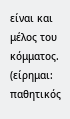είναι και μέλος του κόμματος. (είρημαι: παθητικός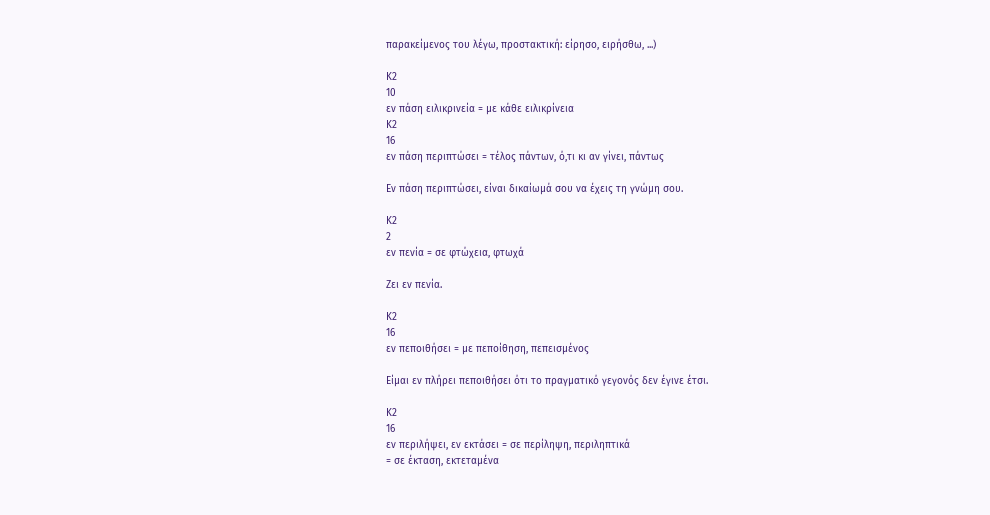παρακείμενος του λέγω, προστακτική: είρησο, ειρήσθω, ...)

Κ2
10
εν πάση ειλικρινεία = με κάθε ειλικρίνεια
Κ2
16
εν πάση περιπτώσει = τέλος πάντων, ό,τι κι αν γίνει, πάντως

Εν πάση περιπτώσει, είναι δικαίωμά σου να έχεις τη γνώμη σου.

Κ2
2
εν πενία = σε φτώχεια, φτωχά

Ζει εν πενία.

Κ2
16
εν πεποιθήσει = με πεποίθηση, πεπεισμένος

Είμαι εν πλήρει πεποιθήσει ότι το πραγματικό γεγονός δεν έγινε έτσι.

Κ2
16
εν περιλήψει, εν εκτάσει = σε περίληψη, περιληπτικά
= σε έκταση, εκτεταμένα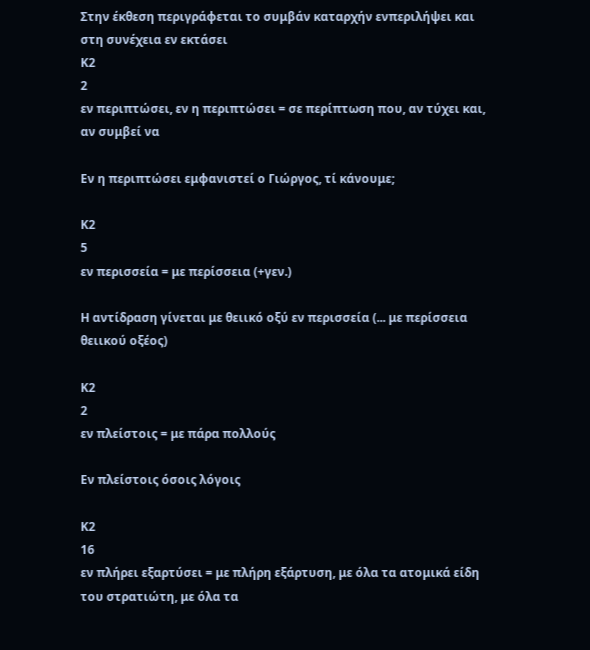Στην έκθεση περιγράφεται το συμβάν καταρχήν ενπεριλήψει και στη συνέχεια εν εκτάσει
Κ2
2
εν περιπτώσει, εν η περιπτώσει = σε περίπτωση που, αν τύχει και, αν συμβεί να

Εν η περιπτώσει εμφανιστεί ο Γιώργος, τί κάνουμε;

Κ2
5
εν περισσεία = με περίσσεια (+γεν.)

Η αντίδραση γίνεται με θειικό οξύ εν περισσεία (... με περίσσεια θειικού οξέος)

Κ2
2
εν πλείστοις = με πάρα πολλούς

Εν πλείστοις όσοις λόγοις

Κ2
16
εν πλήρει εξαρτύσει = με πλήρη εξάρτυση, με όλα τα ατομικά είδη του στρατιώτη, με όλα τα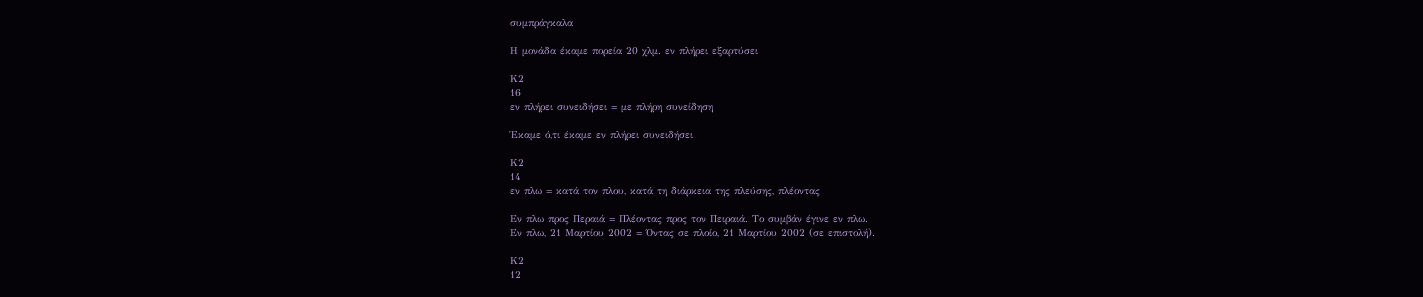συμπράγκαλα

Η μονάδα έκαμε πορεία 20 χλμ. εν πλήρει εξαρτύσει

Κ2
16
εν πλήρει συνειδήσει = με πλήρη συνείδηση

Έκαμε ό,τι έκαμε εν πλήρει συνειδήσει

Κ2
14
εν πλω = κατά τον πλου, κατά τη διάρκεια της πλεύσης, πλέοντας

Εν πλω προς Περαιά = Πλέοντας προς τον Πειραιά. Το συμβάν έγινε εν πλω.
Εν πλω, 21 Μαρτίου 2002 = Όντας σε πλοίο, 21 Μαρτίου 2002 (σε επιστολή).

Κ2
12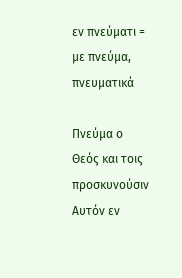εν πνεύματι = με πνεύμα, πνευματικά

Πνεύμα ο Θεός και τοις προσκυνούσιν Αυτόν εν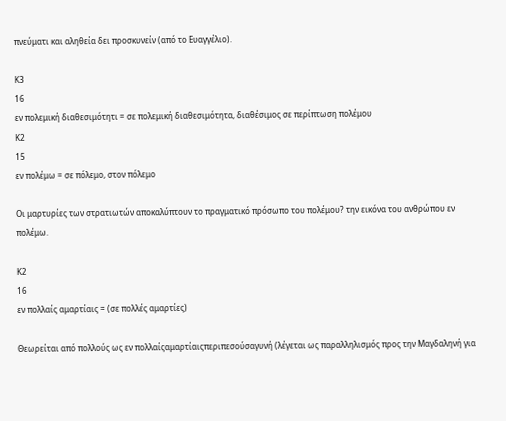πνεύματι και αληθεία δει προσκυνείν (από το Ευαγγέλιο).

Κ3
16
εν πολεμική διαθεσιμότητι = σε πολεμική διαθεσιμότητα, διαθέσιμος σε περίπτωση πολέμου
Κ2
15
εν πολέμω = σε πόλεμο, στον πόλεμο

Οι μαρτυρίες των στρατιωτών αποκαλύπτουν το πραγματικό πρόσωπο του πολέμου? την εικόνα του ανθρώπου εν πολέμω.

Κ2
16
εν πολλαίς αμαρτίαις = (σε πολλές αμαρτίες)

Θεωρείται από πολλούς ως εν πολλαίςαμαρτίαιςπεριπεσούσαγυνή (λέγεται ως παραλληλισμός προς την Μαγδαληνή για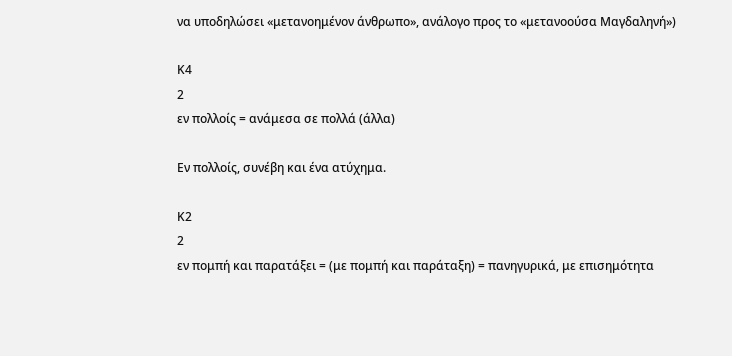να υποδηλώσει «μετανοημένον άνθρωπο», ανάλογο προς το «μετανοούσα Μαγδαληνή»)

Κ4
2
εν πολλοίς = ανάμεσα σε πολλά (άλλα)

Εν πολλοίς, συνέβη και ένα ατύχημα.

Κ2
2
εν πομπή και παρατάξει = (με πομπή και παράταξη) = πανηγυρικά, με επισημότητα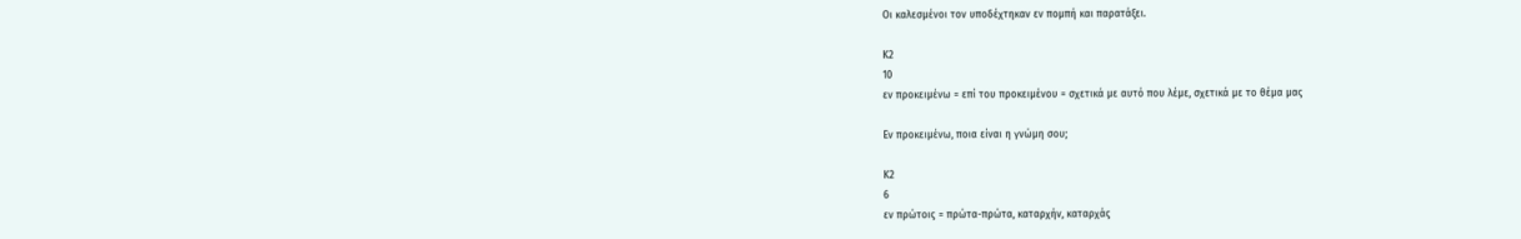Οι καλεσμένοι τον υποδέχτηκαν εν πομπή και παρατάξει.

Κ2
10
εν προκειμένω = επί του προκειμένου = σχετικά με αυτό που λέμε, σχετικά με το θέμα μας

Εν προκειμένω, ποια είναι η γνώμη σου;

Κ2
6
εν πρώτοις = πρώτα-πρώτα, καταρχήν, καταρχάς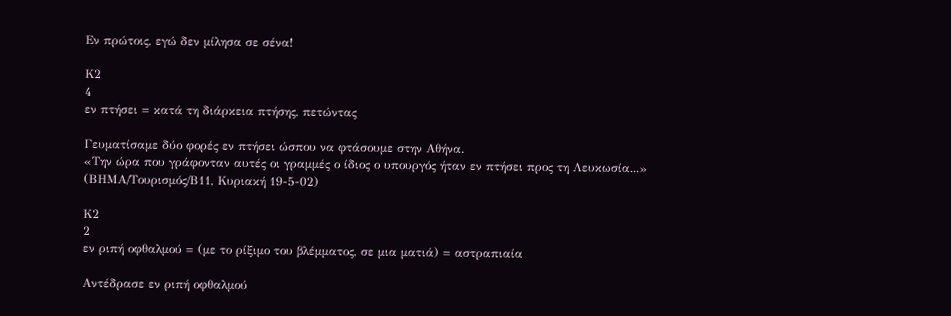Εν πρώτοις, εγώ δεν μίλησα σε σένα!

Κ2
4
εν πτήσει = κατά τη διάρκεια πτήσης, πετώντας

Γευματίσαμε δύο φορές εν πτήσει ώσπου να φτάσουμε στην Αθήνα.
«Την ώρα που γράφονταν αυτές οι γραμμές ο ίδιος ο υπουργός ήταν εν πτήσει προς τη Λευκωσία...» (ΒΗΜΑ/Τουρισμός/Β11, Κυριακή 19-5-02)

Κ2
2
εν ριπή οφθαλμού = (με το ρίξιμο του βλέμματος, σε μια ματιά) = αστραπιαία

Αντέδρασε εν ριπή οφθαλμού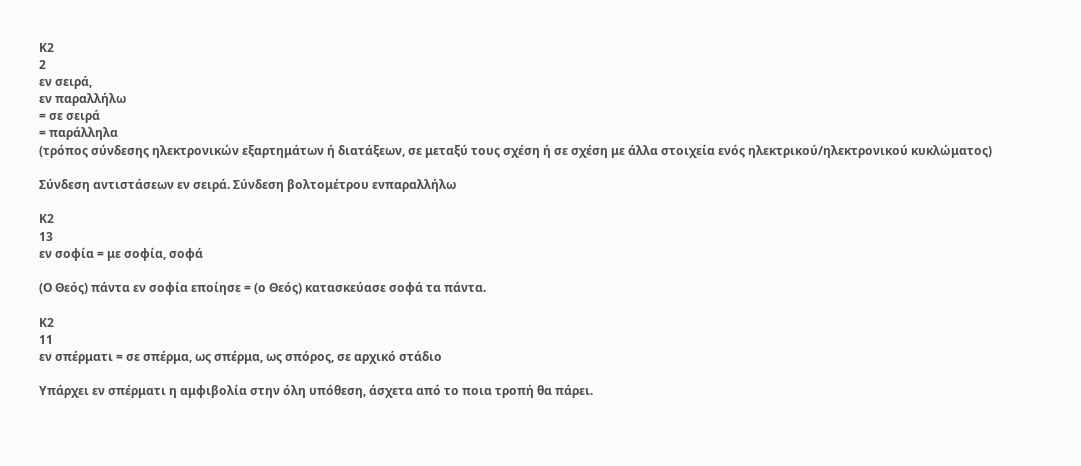Κ2
2
εν σειρά,
εν παραλλήλω
= σε σειρά
= παράλληλα
(τρόπος σύνδεσης ηλεκτρονικών εξαρτημάτων ή διατάξεων, σε μεταξύ τους σχέση ή σε σχέση με άλλα στοιχεία ενός ηλεκτρικού/ηλεκτρονικού κυκλώματος)

Σύνδεση αντιστάσεων εν σειρά. Σύνδεση βολτομέτρου ενπαραλλήλω

Κ2
13
εν σοφία = με σοφία, σοφά

(Ο Θεός) πάντα εν σοφία εποίησε = (ο Θεός) κατασκεύασε σοφά τα πάντα.

Κ2
11
εν σπέρματι = σε σπέρμα, ως σπέρμα, ως σπόρος, σε αρχικό στάδιο

Υπάρχει εν σπέρματι η αμφιβολία στην όλη υπόθεση, άσχετα από το ποια τροπή θα πάρει.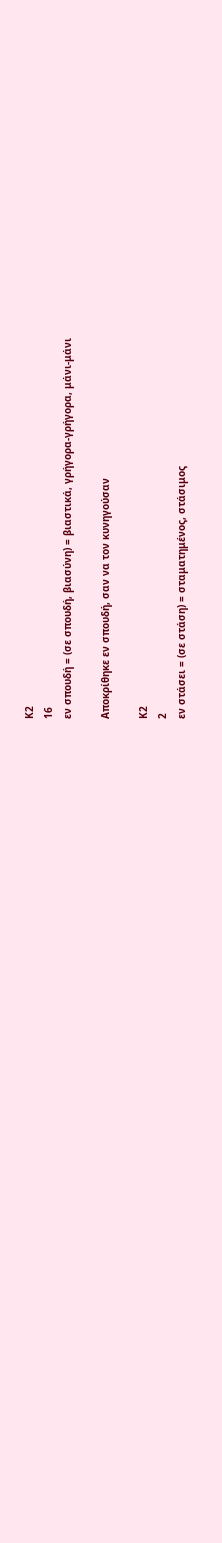Κ2
16
εν σπουδή = (σε σπουδή, βιασύνη) = βιαστικά, γρήγορα-γρήγορα, μάνι-μάνι

Αποκρίθηκε εν σπουδή, σαν να τον κυνηγούσαν

Κ2
2
εν στάσει = (σε στάση) = σταματημένος, στάσιμος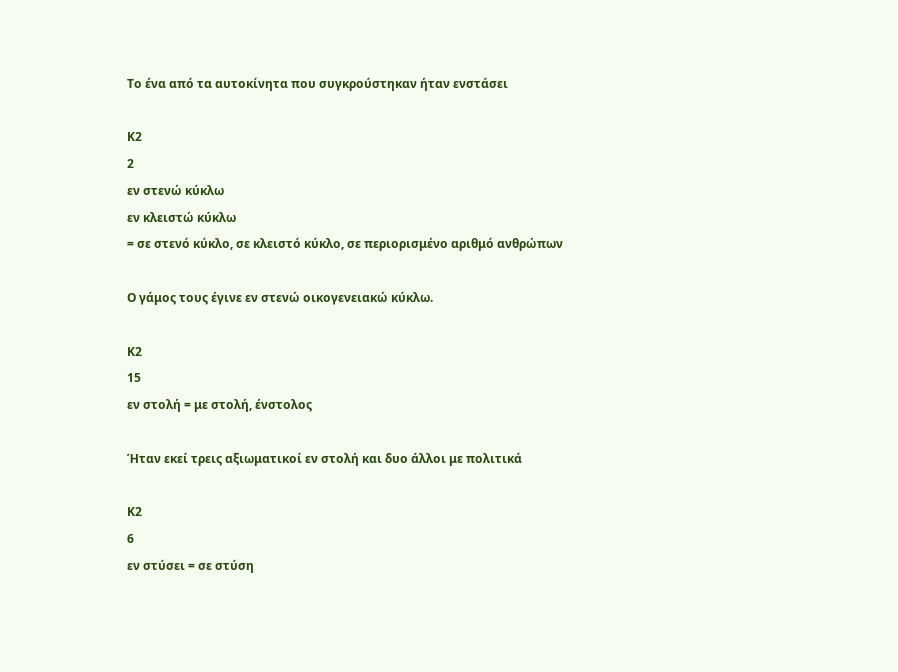Το ένα από τα αυτοκίνητα που συγκρούστηκαν ήταν ενστάσει

Κ2
2
εν στενώ κύκλω
εν κλειστώ κύκλω
= σε στενό κύκλο, σε κλειστό κύκλο, σε περιορισμένο αριθμό ανθρώπων

Ο γάμος τους έγινε εν στενώ οικογενειακώ κύκλω.

Κ2
15
εν στολή = με στολή, ένστολος

Ήταν εκεί τρεις αξιωματικοί εν στολή και δυο άλλοι με πολιτικά

Κ2
6
εν στύσει = σε στύση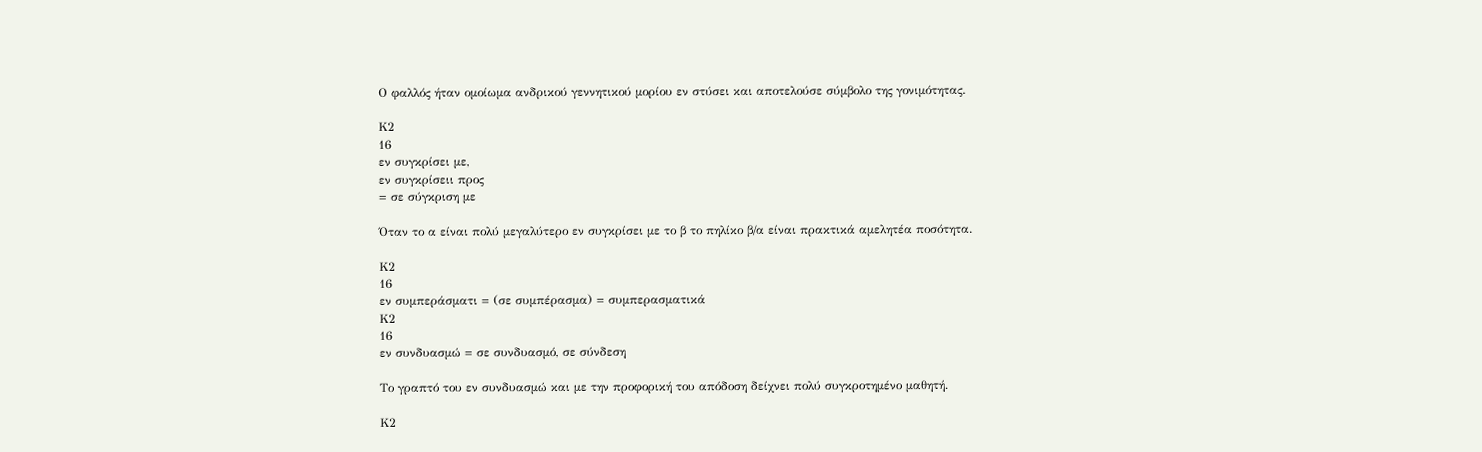Ο φαλλός ήταν ομοίωμα ανδρικού γεννητικού μορίου εν στύσει και αποτελούσε σύμβολο της γονιμότητας.

Κ2
16
εν συγκρίσει με,
εν συγκρίσειι προς
= σε σύγκριση με

Όταν το α είναι πολύ μεγαλύτερο εν συγκρίσει με το β το πηλίκο β/α είναι πρακτικά αμελητέα ποσότητα.

Κ2
16
εν συμπεράσματι = (σε συμπέρασμα) = συμπερασματικά
Κ2
16
εν συνδυασμώ = σε συνδυασμό, σε σύνδεση

Το γραπτό του εν συνδυασμώ και με την προφορική του απόδοση δείχνει πολύ συγκροτημένο μαθητή.

Κ2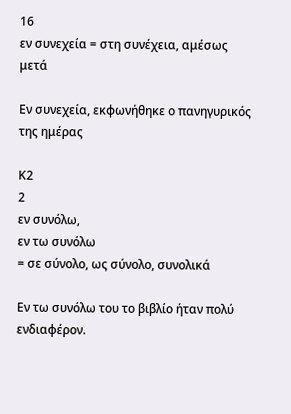16
εν συνεχεία = στη συνέχεια, αμέσως μετά

Εν συνεχεία, εκφωνήθηκε ο πανηγυρικός της ημέρας

Κ2
2
εν συνόλω,
εν τω συνόλω
= σε σύνολο, ως σύνολο, συνολικά

Εν τω συνόλω του το βιβλίο ήταν πολύ ενδιαφέρον.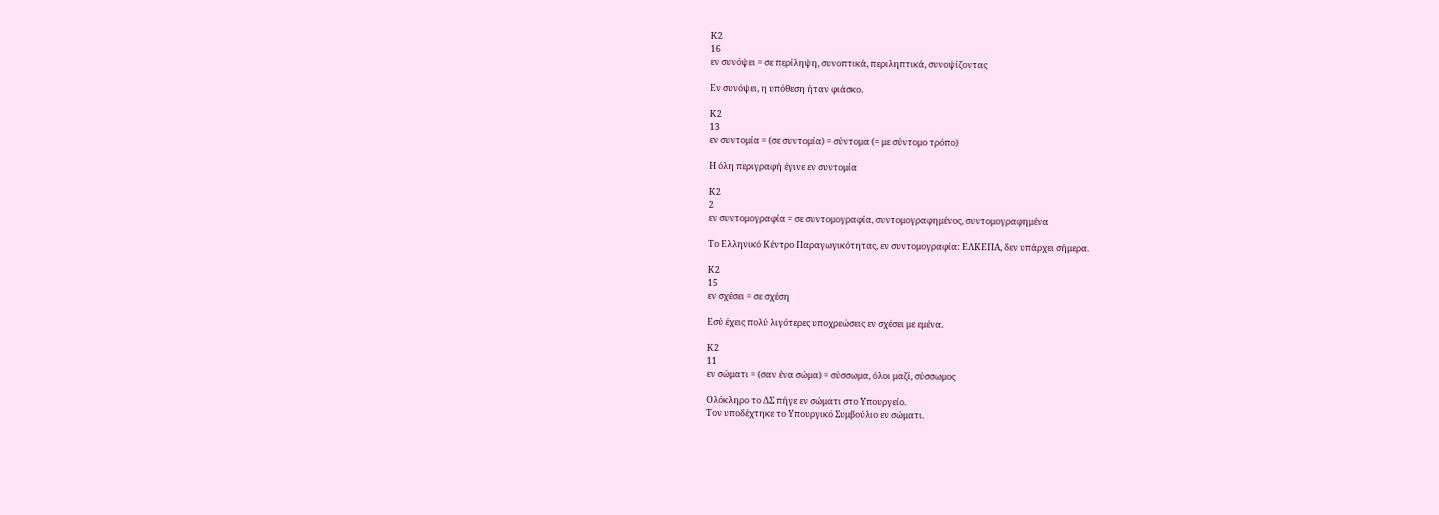Κ2
16
εν συνόψει = σε περίληψη, συνοπτικά, περιληπτικά, συνοψίζοντας

Εν συνόψει, η υπόθεση ήταν φιάσκο.

Κ2
13
εν συντομία = (σε συντομία) = σύντομα (= με σύντομο τρόπο)

Η όλη περιγραφή έγινε εν συντομία

Κ2
2
εν συντομογραφία = σε συντομογραφία, συντομογραφημένος, συντομογραφημένα

Το Ελληνικό Κέντρο Παραγωγικότητας, εν συντομογραφία: ΕΛΚΕΠΑ, δεν υπάρχει σήμερα.

Κ2
15
εν σχέσει = σε σχέση

Εσύ έχεις πολύ λιγότερες υποχρεώσεις εν σχέσει με εμένα.

Κ2
11
εν σώματι = (σαν ένα σώμα) = σύσσωμα, όλοι μαζί, σύσσωμος

Ολόκληρο το ΔΣ πήγε εν σώματι στο Υπουργείο.
Τον υποδέχτηκε το Υπουργικό Συμβούλιο εν σώματι.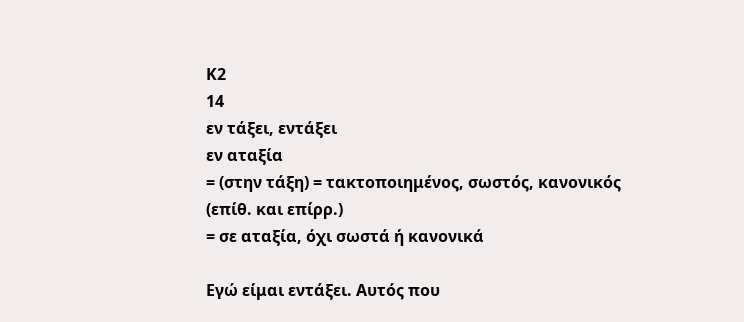Κ2
14
εν τάξει, εντάξει
εν αταξία
= (στην τάξη) = τακτοποιημένος, σωστός, κανονικός (επίθ. και επίρρ.)
= σε αταξία, όχι σωστά ή κανονικά

Εγώ είμαι εντάξει. Αυτός που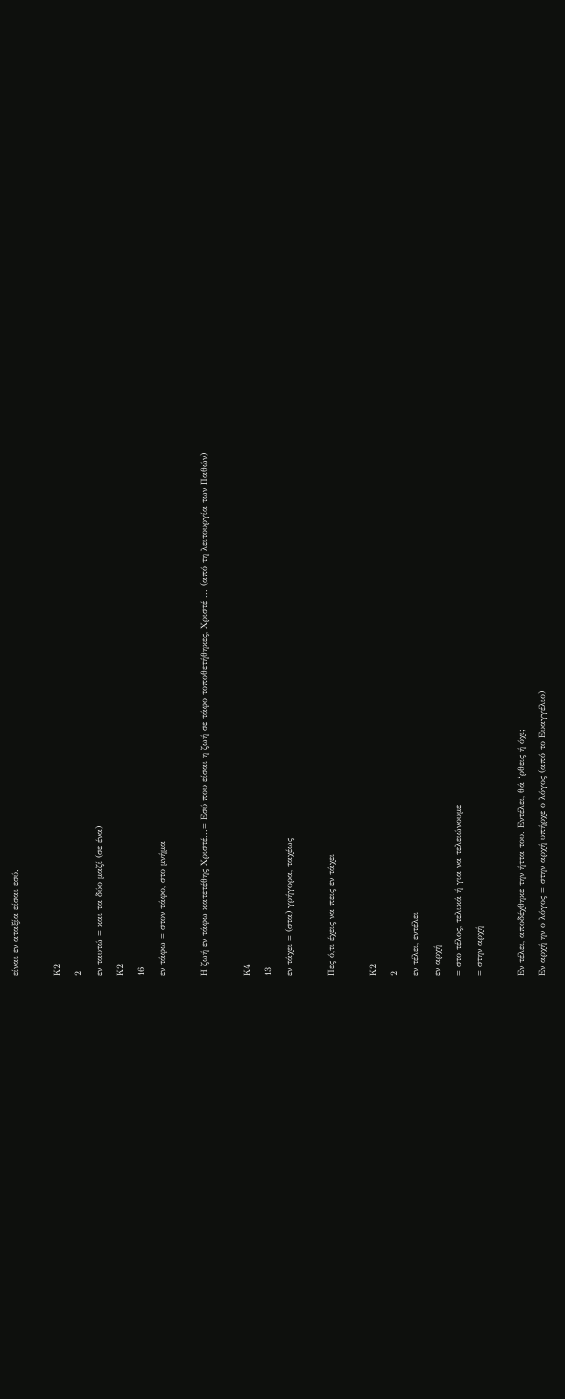είναι εν αταξία είσαι εσύ.

Κ2
2
εν ταυτώ = και τα δύο μαζί (σε ένα)
Κ2
16
εν τάφω = στον τάφο, στο μνήμα

Η ζωή εν τάφω κατετέθης Χριστέ...= Εσύ που είσαι η ζωή σε τάφο τοποθετήθηκες, Χριστέ ... (από τη λειτουργία των Παθών)

Κ4
13
εν τάχει = (στα) γρήγορα, ταχέως

Πες ό,τι έχεις να πεις εν τάχει

Κ2
2
εν τέλει, εντέλει
εν αρχή
= στο τέλος, τελικά ή για να τελειώνουμε
= στην αρχή

Εν τέλει, αποδέχθηκε την ήττα του. Εντέλει, θά ‘ρθεις ή όχι;
Εν αρχή ην ο λόγος = στην αρχή υπήρχε ο λόγος (από το Ευαγγέλιο)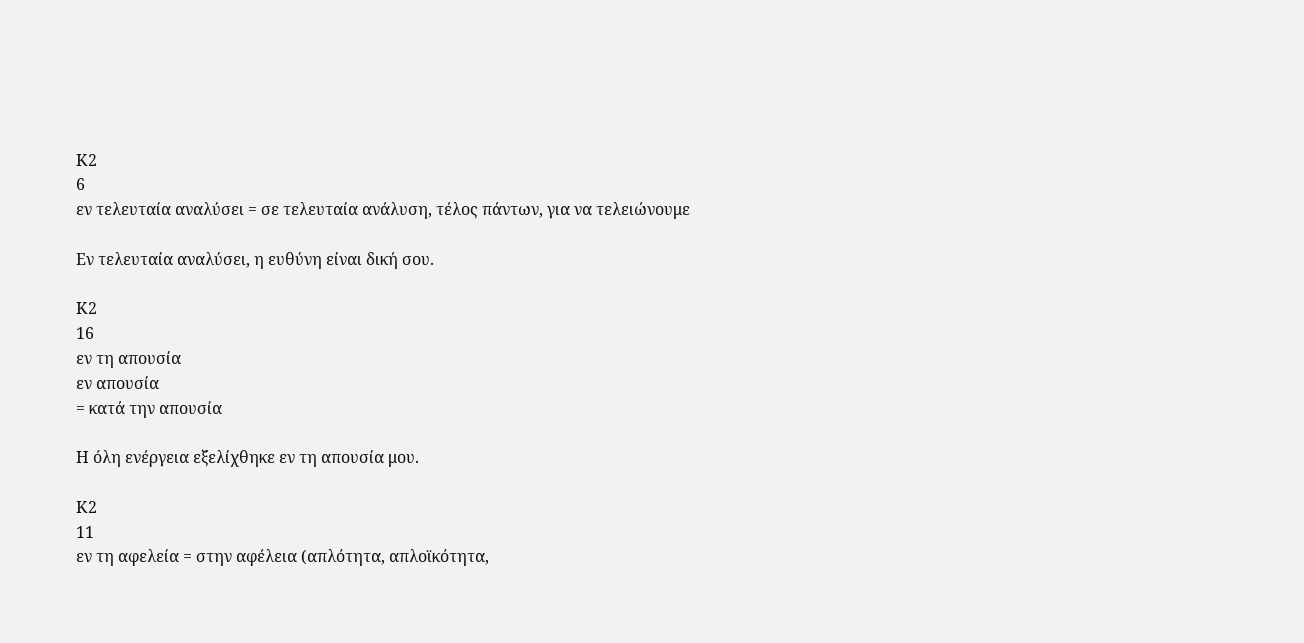Κ2
6
εν τελευταία αναλύσει = σε τελευταία ανάλυση, τέλος πάντων, για να τελειώνουμε

Εν τελευταία αναλύσει, η ευθύνη είναι δική σου.

Κ2
16
εν τη απουσία
εν απουσία
= κατά την απουσία

Η όλη ενέργεια εξελίχθηκε εν τη απουσία μου.

Κ2
11
εν τη αφελεία = στην αφέλεια (απλότητα, απλοϊκότητα,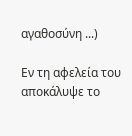αγαθοσύνη ...)

Εν τη αφελεία του αποκάλυψε το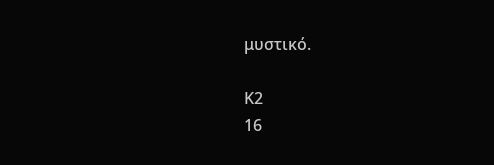μυστικό.

Κ2
16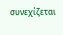συνεχίζεται